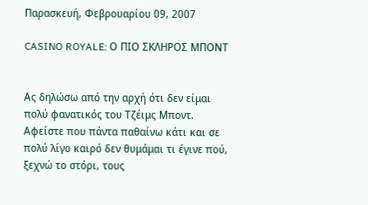Παρασκευή, Φεβρουαρίου 09, 2007

CASINO ROYALE: Ο ΠΙΟ ΣΚΛΗΡΟΣ ΜΠΟΝΤ


Ας δηλώσω από την αρχή ότι δεν είμαι πολύ φανατικός του Τζέιμς Μποντ. Αφείστε που πάντα παθαίνω κάτι και σε πολύ λίγο καιρό δεν θυμάμαι τι έγινε πού, ξεχνώ το στόρι, τους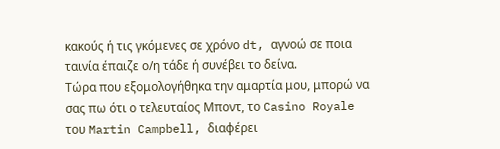κακούς ή τις γκόμενες σε χρόνο dt, αγνοώ σε ποια ταινία έπαιζε ο/η τάδε ή συνέβει το δείνα.
Τώρα που εξομολογήθηκα την αμαρτία μου, μπορώ να σας πω ότι ο τελευταίος Μποντ, το Casino Royale του Martin Campbell, διαφέρει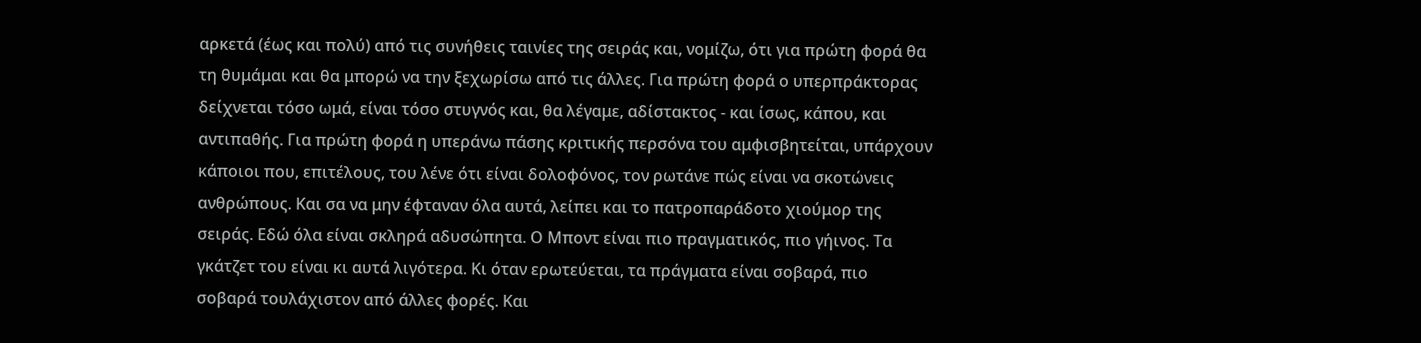αρκετά (έως και πολύ) από τις συνήθεις ταινίες της σειράς και, νομίζω, ότι για πρώτη φορά θα τη θυμάμαι και θα μπορώ να την ξεχωρίσω από τις άλλες. Για πρώτη φορά ο υπερπράκτορας δείχνεται τόσο ωμά, είναι τόσο στυγνός και, θα λέγαμε, αδίστακτος - και ίσως, κάπου, και αντιπαθής. Για πρώτη φορά η υπεράνω πάσης κριτικής περσόνα του αμφισβητείται, υπάρχουν κάποιοι που, επιτέλους, του λένε ότι είναι δολοφόνος, τον ρωτάνε πώς είναι να σκοτώνεις ανθρώπους. Και σα να μην έφταναν όλα αυτά, λείπει και το πατροπαράδοτο χιούμορ της σειράς. Εδώ όλα είναι σκληρά αδυσώπητα. Ο Μποντ είναι πιο πραγματικός, πιο γήινος. Τα γκάτζετ του είναι κι αυτά λιγότερα. Κι όταν ερωτεύεται, τα πράγματα είναι σοβαρά, πιο σοβαρά τουλάχιστον από άλλες φορές. Και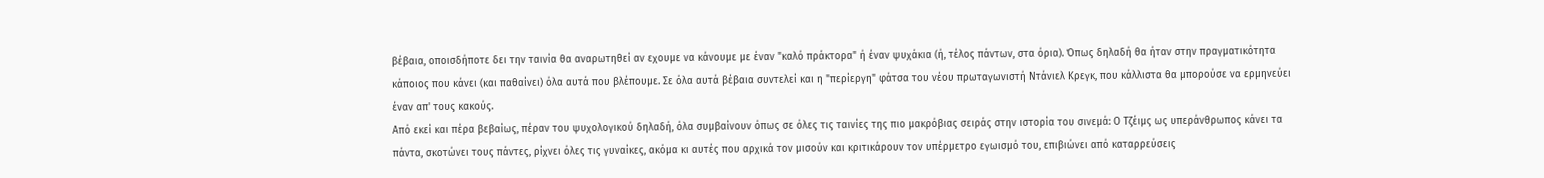βέβαια, οποισδήποτε δει την ταινία θα αναρωτηθεί αν εχουμε να κάνουμε με έναν "καλό πράκτορα" ή έναν ψυχάκια (ή, τέλος πάντων, στα όρια). Όπως δηλαδή θα ήταν στην πραγματικότητα κάποιος που κάνει (και παθαίνει) όλα αυτά που βλέπουμε. Σε όλα αυτά βέβαια συντελεί και η "περίεργη" φάτσα του νέου πρωταγωνιστή Ντάνιελ Κρεγκ, που κάλλιστα θα μπορούσε να ερμηνεύει έναν απ' τους κακούς.
Από εκεί και πέρα βεβαίως, πέραν του ψυχολογικού δηλαδή, όλα συμβαίνουν όπως σε όλες τις ταινίες της πιο μακρόβιας σειράς στην ιστορία του σινεμά: Ο Τζέιμς ως υπεράνθρωπος κάνει τα πάντα, σκοτώνει τους πάντες, ρίχνει όλες τις γυναίκες, ακόμα κι αυτές που αρχικά τον μισούν και κριτικάρουν τον υπέρμετρο εγωισμό του, επιβιώνει από καταρρεύσεις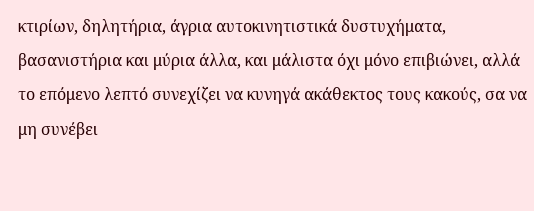κτιρίων, δηλητήρια, άγρια αυτοκινητιστικά δυστυχήματα, βασανιστήρια και μύρια άλλα, και μάλιστα όχι μόνο επιβιώνει, αλλά το επόμενο λεπτό συνεχίζει να κυνηγά ακάθεκτος τους κακούς, σα να μη συνέβει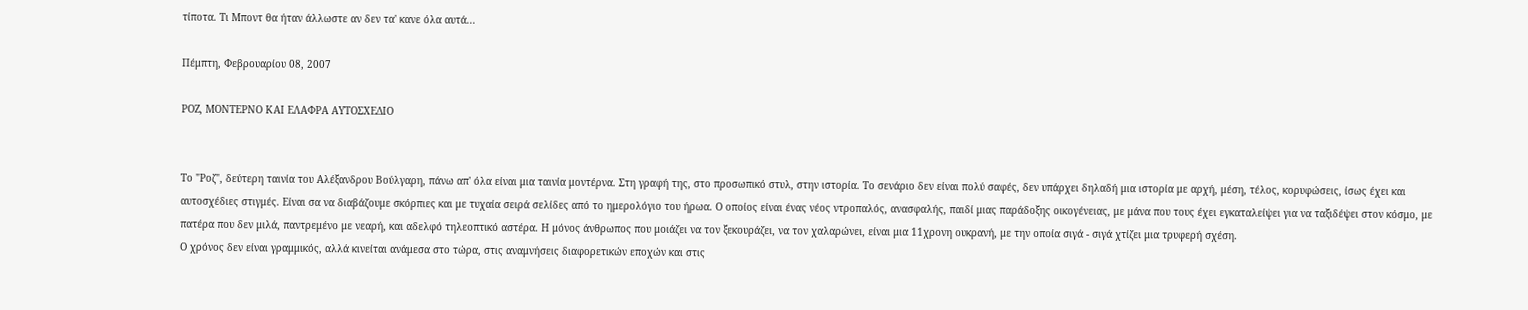τίποτα. Τι Μποντ θα ήταν άλλωστε αν δεν τα' κανε όλα αυτά...

Πέμπτη, Φεβρουαρίου 08, 2007

ΡΟΖ, ΜΟΝΤΕΡΝΟ ΚΑΙ ΕΛΑΦΡΑ ΑΥΤΟΣΧΕΔΙΟ


Το "Ροζ", δεύτερη ταινία του Αλέξανδρου Βούλγαρη, πάνω απ' όλα είναι μια ταινία μοντέρνα. Στη γραφή της, στο προσωπικό στυλ, στην ιστορία. Το σενάριο δεν είναι πολύ σαφές, δεν υπάρχει δηλαδή μια ιστορία με αρχή, μέση, τέλος, κορυφώσεις, ίσως έχει και αυτοσχέδιες στιγμές. Είναι σα να διαβάζουμε σκόρπιες και με τυχαία σειρά σελίδες από το ημερολόγιο του ήρωα. Ο οποίος είναι ένας νέος ντροπαλός, ανασφαλής, παιδί μιας παράδοξης οικογένειας, με μάνα που τους έχει εγκαταλείψει για να ταξιδέψει στον κόσμο, με πατέρα που δεν μιλά, παντρεμένο με νεαρή, και αδελφό τηλεοπτικό αστέρα. Η μόνος άνθρωπος που μοιάζει να τον ξεκουράζει, να τον χαλαρώνει, είναι μια 11χρονη ουκρανή, με την οποία σιγά - σιγά χτίζει μια τρυφερή σχέση.
Ο χρόνος δεν είναι γραμμικός, αλλά κινείται ανάμεσα στο τώρα, στις αναμνήσεις διαφορετικών εποχών και στις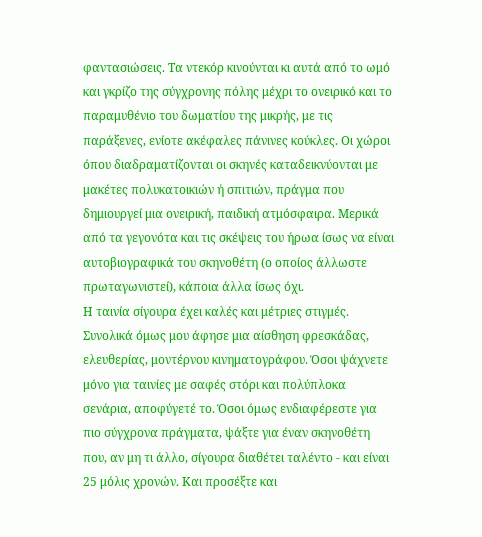φαντασιώσεις. Τα ντεκόρ κινούνται κι αυτά από το ωμό και γκρίζο της σύγχρονης πόλης μέχρι το ονειρικό και το παραμυθένιο του δωματίου της μικρής, με τις παράξενες, ενίοτε ακέφαλες πάνινες κούκλες. Οι χώροι όπου διαδραματίζονται οι σκηνές καταδεικνύονται με μακέτες πολυκατοικιών ή σπιτιών, πράγμα που δημιουργεί μια ονειρική, παιδική ατμόσφαιρα. Μερικά από τα γεγονότα και τις σκέψεις του ήρωα ίσως να είναι αυτοβιογραφικά του σκηνοθέτη (ο οποίος άλλωστε πρωταγωνιστεί), κάποια άλλα ίσως όχι.
Η ταινία σίγουρα έχει καλές και μέτριες στιγμές. Συνολικά όμως μου άφησε μια αίσθηση φρεσκάδας, ελευθερίας, μοντέρνου κινηματογράφου. Όσοι ψάχνετε μόνο για ταινίες με σαφές στόρι και πολύπλοκα σενάρια, αποφύγετέ το. Όσοι όμως ενδιαφέρεστε για πιο σύγχρονα πράγματα, ψάξτε για έναν σκηνοθέτη που, αν μη τι άλλο, σίγουρα διαθέτει ταλέντο - και είναι 25 μόλις χρονών. Και προσέξτε και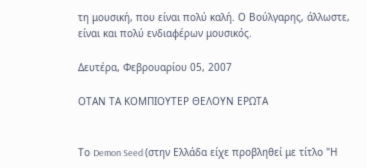τη μουσική, που είναι πολύ καλή. Ο Βούλγαρης, άλλωστε, είναι και πολύ ενδιαφέρων μουσικός.

Δευτέρα, Φεβρουαρίου 05, 2007

ΟΤΑΝ ΤΑ ΚΟΜΠΙΟΥΤΕΡ ΘΕΛΟΥΝ ΕΡΩΤΑ


Το Demon Seed (στην Ελλάδα είχε προβληθεί με τίτλο "Η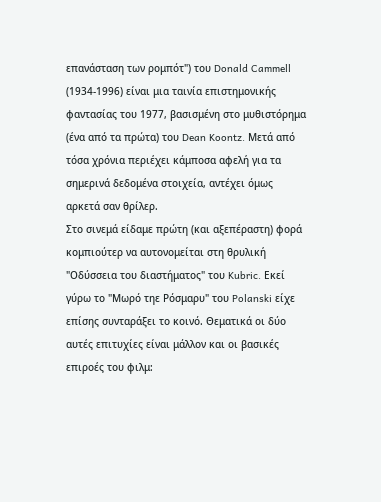επανάσταση των ρομπότ") του Donald Cammell (1934-1996) είναι μια ταινία επιστημονικής φαντασίας του 1977, βασισμένη στο μυθιστόρημα (ένα από τα πρώτα) του Dean Koontz. Μετά από τόσα χρόνια περιέχει κάμποσα αφελή για τα σημερινά δεδομένα στοιχεία, αντέχει όμως αρκετά σαν θρίλερ.
Στο σινεμά είδαμε πρώτη (και αξεπέραστη) φορά κομπιούτερ να αυτονομείται στη θρυλική "Οδύσσεια του διαστήματος" του Kubric. Εκεί γύρω το "Μωρό τηε Ρόσμαρυ" του Polanski είχε επίσης συνταράξει το κοινό. Θεματικά οι δύο αυτές επιτυχίες είναι μάλλον και οι βασικές επιροές του φιλμ: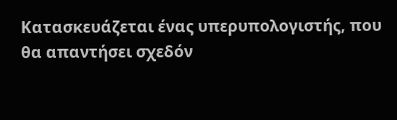Κατασκευάζεται ένας υπερυπολογιστής, που θα απαντήσει σχεδόν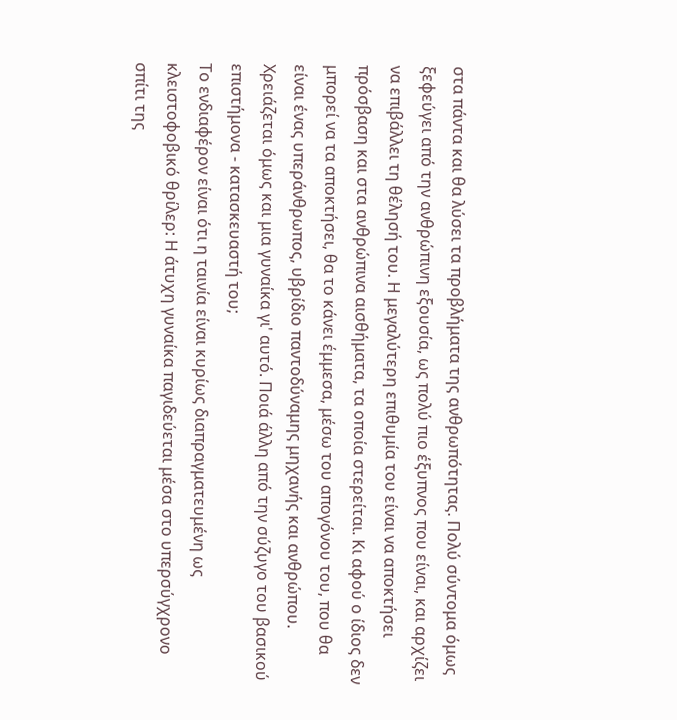στα πάντα και θα λύσει τα προβλήματα της ανθρωπότητας. Πολύ σύντομα όμως ξεφεύγει από την ανθρώπινη εξουσία, ως πολύ πιο έξυπνος που είναι, και αρχίζει να επιβάλλει τη θέλησή του. Η μεγαλύτερη επιθυμία του είναι να αποκτήσει πρόσβαση και στα ανθρώπινα αισθήματα, τα οποία στερείται. Κι αφού ο ίδιος δεν μπορεί να τα αποκτήσει, θα το κάνει έμμεσα, μέσω του απογόνου του, που θα είναι ένας υπεράνθρωπος, υβρίδιο παντοδύναμης μηχανής και ανθρώπου. Χρειάζεται όμως και μια γυναίκα γι' αυτό. Ποιά άλλη από την σύζυγο του βασικού επιστήμονα - κατασκευαστή του;
Το ενδιαφέρον είναι ότι η ταινία είναι κυρίως διαπραγματευμένη ως κλειστοφοβικό θρίλερ: Η άτυχη γυναίκα παγιδεύεται μέσα στο υπερσύγχρονο σπίτι της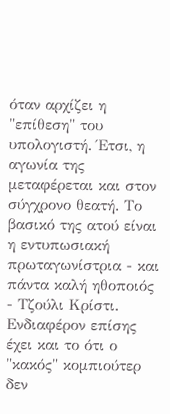όταν αρχίζει η "επίθεση" του υπολογιστή. Έτσι, η αγωνία της μεταφέρεται και στον σύγχρονο θεατή. Το βασικό της ατού είναι η εντυπωσιακή πρωταγωνίστρια - και πάντα καλή ηθοποιός - Τζούλι Κρίστι. Ενδιαφέρον επίσης έχει και το ότι ο "κακός" κομπιούτερ δεν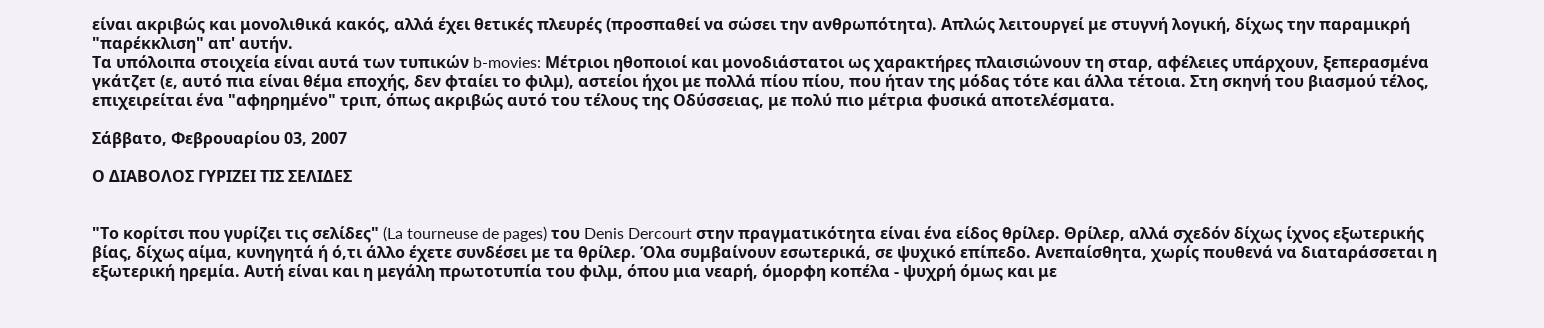είναι ακριβώς και μονολιθικά κακός, αλλά έχει θετικές πλευρές (προσπαθεί να σώσει την ανθρωπότητα). Απλώς λειτουργεί με στυγνή λογική, δίχως την παραμικρή "παρέκκλιση" απ' αυτήν.
Τα υπόλοιπα στοιχεία είναι αυτά των τυπικών b-movies: Μέτριοι ηθοποιοί και μονοδιάστατοι ως χαρακτήρες πλαισιώνουν τη σταρ, αφέλειες υπάρχουν, ξεπερασμένα γκάτζετ (ε, αυτό πια είναι θέμα εποχής, δεν φταίει το φιλμ), αστείοι ήχοι με πολλά πίου πίου, που ήταν της μόδας τότε και άλλα τέτοια. Στη σκηνή του βιασμού τέλος, επιχειρείται ένα "αφηρημένο" τριπ, όπως ακριβώς αυτό του τέλους της Οδύσσειας, με πολύ πιο μέτρια φυσικά αποτελέσματα.

Σάββατο, Φεβρουαρίου 03, 2007

Ο ΔΙΑΒΟΛΟΣ ΓΥΡΙΖΕΙ ΤΙΣ ΣΕΛΙΔΕΣ


"Το κορίτσι που γυρίζει τις σελίδες" (La tourneuse de pages) του Denis Dercourt στην πραγματικότητα είναι ένα είδος θρίλερ. Θρίλερ, αλλά σχεδόν δίχως ίχνος εξωτερικής βίας, δίχως αίμα, κυνηγητά ή ό,τι άλλο έχετε συνδέσει με τα θρίλερ. Όλα συμβαίνουν εσωτερικά, σε ψυχικό επίπεδο. Ανεπαίσθητα, χωρίς πουθενά να διαταράσσεται η εξωτερική ηρεμία. Αυτή είναι και η μεγάλη πρωτοτυπία του φιλμ, όπου μια νεαρή, όμορφη κοπέλα - ψυχρή όμως και με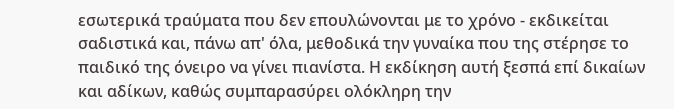εσωτερικά τραύματα που δεν επουλώνονται με το χρόνο - εκδικείται σαδιστικά και, πάνω απ' όλα, μεθοδικά την γυναίκα που της στέρησε το παιδικό της όνειρο να γίνει πιανίστα. Η εκδίκηση αυτή ξεσπά επί δικαίων και αδίκων, καθώς συμπαρασύρει ολόκληρη την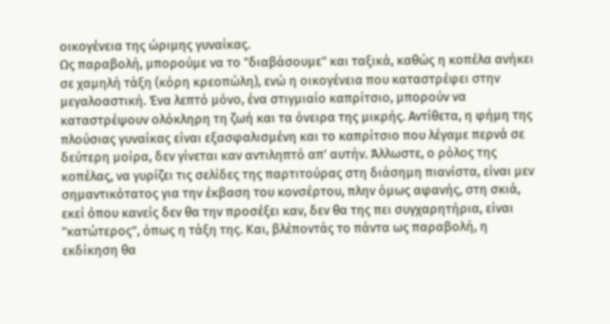οικογένεια της ώριμης γυναίκας.
Ως παραβολή, μπορούμε να το "διαβάσουμε" και ταξικά, καθώς η κοπέλα ανήκει σε χαμηλή τάξη (κόρη κρεοπώλη), ενώ η οικογένεια που καταστρέφει στην μεγαλοαστική. Ένα λεπτό μόνο, ένα στιγμιαίο καπρίτσιο, μπορούν να καταστρέψουν ολόκληρη τη ζωή και τα όνειρα της μικρής. Αντίθετα, η φήμη της πλούσιας γυναίκας είναι εξασφαλισμένη και το καπρίτσιο που λέγαμε περνά σε δεύτερη μοίρα, δεν γίνεται καν αντιληπτό απ' αυτήν. Άλλωστε, ο ρόλος της κοπέλας, να γυρίζει τις σελίδες της παρτιτούρας στη διάσημη πιανίστα, είναι μεν σημαντικότατος για την έκβαση του κονσέρτου, πλην όμως αφανής, στη σκιά, εκεί όπου κανείς δεν θα την προσέξει καν, δεν θα της πει συγχαρητήρια, είναι "κατώτερος", όπως η τάξη της. Και, βλέποντάς το πάντα ως παραβολή, η εκδίκηση θα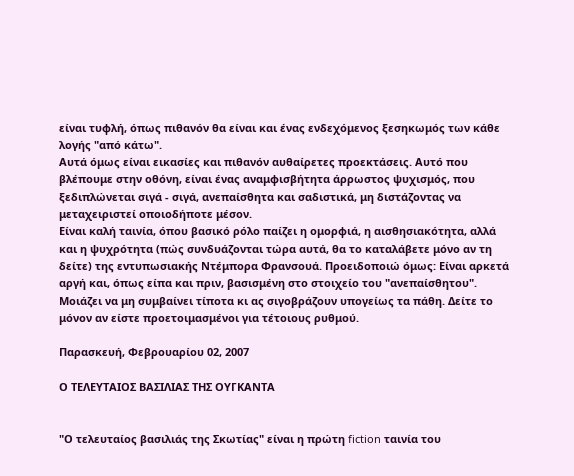είναι τυφλή, όπως πιθανόν θα είναι και ένας ενδεχόμενος ξεσηκωμός των κάθε λογής "από κάτω".
Αυτά όμως είναι εικασίες και πιθανόν αυθαίρετες προεκτάσεις. Αυτό που βλέπουμε στην οθόνη, είναι ένας αναμφισβήτητα άρρωστος ψυχισμός, που ξεδιπλώνεται σιγά - σιγά, ανεπαίσθητα και σαδιστικά, μη διστάζοντας να μεταχειριστεί οποιοδήποτε μέσον.
Είναι καλή ταινία, όπου βασικό ρόλο παίζει η ομορφιά, η αισθησιακότητα, αλλά και η ψυχρότητα (πώς συνδυάζονται τώρα αυτά, θα το καταλάβετε μόνο αν τη δείτε) της εντυπωσιακής Ντέμπορα Φρανσουά. Προειδοποιώ όμως: Είναι αρκετά αργή και, όπως είπα και πριν, βασισμένη στο στοιχείο του "ανεπαίσθητου". Μοιάζει να μη συμβαίνει τίποτα κι ας σιγοβράζουν υπογείως τα πάθη. Δείτε το μόνον αν είστε προετοιμασμένοι για τέτοιους ρυθμού.

Παρασκευή, Φεβρουαρίου 02, 2007

Ο ΤΕΛΕΥΤΑΙΟΣ ΒΑΣΙΛΙΑΣ ΤΗΣ ΟΥΓΚΑΝΤΑ


"Ο τελευταίος βασιλιάς της Σκωτίας" είναι η πρώτη fiction ταινία του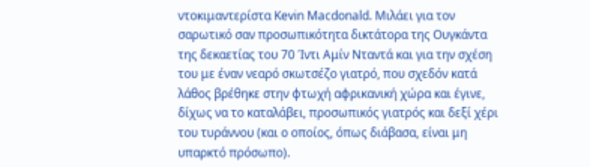ντοκιμαντερίστα Kevin Macdonald. Μιλάει για τον σαρωτικό σαν προσωπικότητα δικτάτορα της Ουγκάντα της δεκαετίας του 70 Ίντι Αμίν Νταντά και για την σχέση του με έναν νεαρό σκωτσέζο γιατρό, που σχεδόν κατά λάθος βρέθηκε στην φτωχή αφρικανική χώρα και έγινε, δίχως να το καταλάβει, προσωπικός γιατρός και δεξί χέρι του τυράννου (και ο οποίος, όπως διάβασα, είναι μη υπαρκτό πρόσωπο).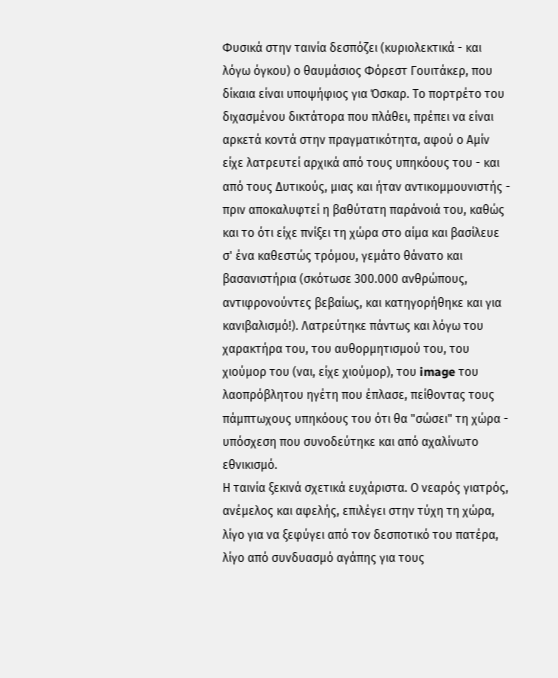Φυσικά στην ταινία δεσπόζει (κυριολεκτικά - και λόγω όγκου) ο θαυμάσιος Φόρεστ Γουιτάκερ, που δίκαια είναι υποψήφιος για Όσκαρ. Το πορτρέτο του διχασμένου δικτάτορα που πλάθει, πρέπει να είναι αρκετά κοντά στην πραγματικότητα, αφού ο Αμίν είχε λατρευτεί αρχικά από τους υπηκόους του - και από τους Δυτικούς, μιας και ήταν αντικομμουνιστής - πριν αποκαλυφτεί η βαθύτατη παράνοιά του, καθώς και το ότι είχε πνίξει τη χώρα στο αίμα και βασίλευε σ' ένα καθεστώς τρόμου, γεμάτο θάνατο και βασανιστήρια (σκότωσε 300.000 ανθρώπους, αντιφρονούντες βεβαίως, και κατηγορήθηκε και για κανιβαλισμό!). Λατρεύτηκε πάντως και λόγω του χαρακτήρα του, του αυθορμητισμού του, του χιούμορ του (ναι, είχε χιούμορ), του image του λαοπρόβλητου ηγέτη που έπλασε, πείθοντας τους πάμπτωχους υπηκόους του ότι θα "σώσει" τη χώρα - υπόσχεση που συνοδεύτηκε και από αχαλίνωτο εθνικισμό.
Η ταινία ξεκινά σχετικά ευχάριστα. Ο νεαρός γιατρός, ανέμελος και αφελής, επιλέγει στην τύχη τη χώρα, λίγο για να ξεφύγει από τον δεσποτικό του πατέρα, λίγο από συνδυασμό αγάπης για τους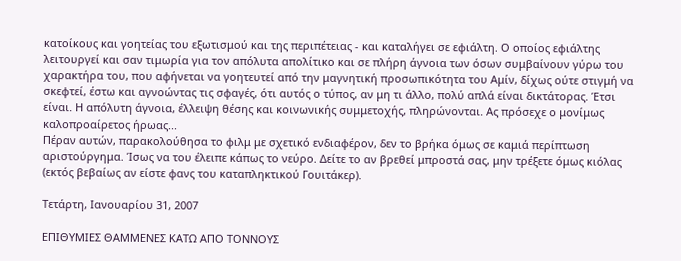κατοίκους και γοητείας του εξωτισμού και της περιπέτειας - και καταλήγει σε εφιάλτη. Ο οποίος εφιάλτης λειτουργεί και σαν τιμωρία για τον απόλυτα απολίτικο και σε πλήρη άγνοια των όσων συμβαίνουν γύρω του χαρακτήρα του, που αφήνεται να γοητευτεί από την μαγνητική προσωπικότητα του Αμίν, δίχως ούτε στιγμή να σκεφτεί, έστω και αγνοώντας τις σφαγές, ότι αυτός ο τύπος, αν μη τι άλλο, πολύ απλά είναι δικτάτορας. Έτσι είναι. Η απόλυτη άγνοια, έλλειψη θέσης και κοινωνικής συμμετοχής, πληρώνονται. Ας πρόσεχε ο μονίμως καλοπροαίρετος ήρωας...
Πέραν αυτών, παρακολούθησα το φιλμ με σχετικό ενδιαφέρον, δεν το βρήκα όμως σε καμιά περίπτωση αριστούργημα. Ίσως να του έλειπε κάπως το νεύρο. Δείτε το αν βρεθεί μπροστά σας, μην τρέξετε όμως κιόλας (εκτός βεβαίως αν είστε φανς του καταπληκτικού Γουιτάκερ).

Τετάρτη, Ιανουαρίου 31, 2007

ΕΠΙΘΥΜΙΕΣ ΘΑΜΜΕΝΕΣ ΚΑΤΩ ΑΠΟ ΤΟΝΝΟΥΣ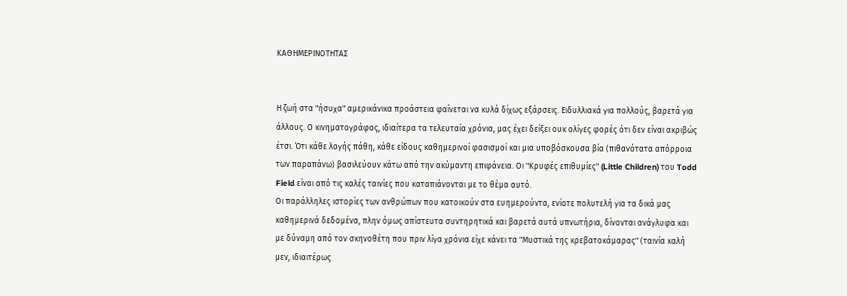ΚΑΘΗΜΕΡΙΝΟΤΗΤΑΣ


Η ζωή στα "ήσυχα" αμερικάνικα προάστεια φαίνεται να κυλά δίχως εξάρσεις. Ειδυλλιακά για πολλούς, βαρετά για άλλους. Ο κινηματογράφος, ιδιαίτερα τα τελευταία χρόνια, μας έχει δείξει ουκ ολίγες φορές ότι δεν είναι ακριβώς έτσι. Ότι κάθε λογής πάθη, κάθε είδους καθημερινοί φασισμοί και μια υποβόσκουσα βία (πιθανότατα απόρροια των παραπάνω) βασιλεύουν κάτω από την ακύμαντη επιφάνεια. Οι "Κρυφές επιθυμίες" (Little Children) του Todd Field είναι από τις καλές ταινίες που καταπιάνονται με το θέμα αυτό.
Οι παράλληλες ιστορίες των ανθρώπων που κατοικούν στα ευημερούντα, ενίοτε πολυτελή για τα δικά μας καθημερινά δεδομένα, πλην όμως απίστευτα συντηρητικά και βαρετά αυτά υπνωτήρια, δίνονται ανάγλυφα και με δύναμη από τον σκηνοθέτη που πριν λίγα χρόνια είχε κάνει τα "Μυστικά της κρεβατοκάμαρας" (ταινία καλή μεν, ιδιαιτέρως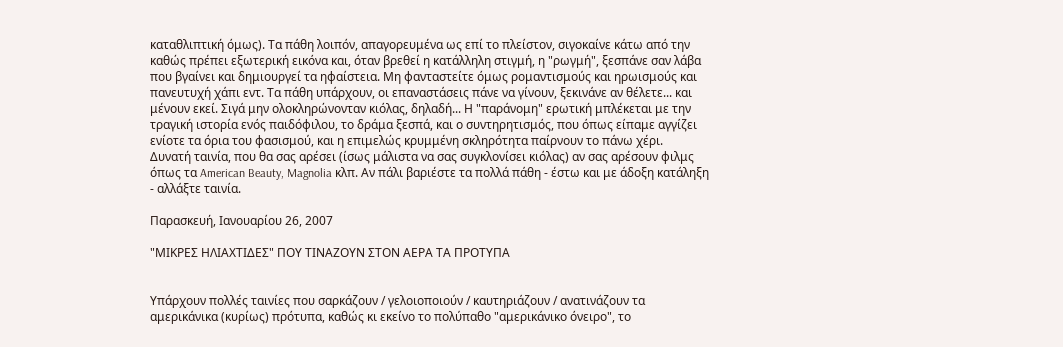καταθλιπτική όμως). Τα πάθη λοιπόν, απαγορευμένα ως επί το πλείστον, σιγοκαίνε κάτω από την καθώς πρέπει εξωτερική εικόνα και, όταν βρεθεί η κατάλληλη στιγμή, η "ρωγμή", ξεσπάνε σαν λάβα που βγαίνει και δημιουργεί τα ηφαίστεια. Μη φανταστείτε όμως ρομαντισμούς και ηρωισμούς και πανευτυχή χάπι εντ. Τα πάθη υπάρχουν, οι επαναστάσεις πάνε να γίνουν, ξεκινάνε αν θέλετε... και μένουν εκεί. Σιγά μην ολοκληρώνονταν κιόλας, δηλαδή... Η "παράνομη" ερωτική μπλέκεται με την τραγική ιστορία ενός παιδόφιλου, το δράμα ξεσπά, και ο συντηρητισμός, που όπως είπαμε αγγίζει ενίοτε τα όρια του φασισμού, και η επιμελώς κρυμμένη σκληρότητα παίρνουν το πάνω χέρι.
Δυνατή ταινία, που θα σας αρέσει (ίσως μάλιστα να σας συγκλονίσει κιόλας) αν σας αρέσουν φιλμς όπως τα American Beauty, Magnolia κλπ. Αν πάλι βαριέστε τα πολλά πάθη - έστω και με άδοξη κατάληξη - αλλάξτε ταινία.

Παρασκευή, Ιανουαρίου 26, 2007

"ΜΙΚΡΕΣ ΗΛΙΑΧΤΙΔΕΣ" ΠΟΥ ΤΙΝΑΖΟΥΝ ΣΤΟΝ ΑΕΡΑ ΤΑ ΠΡΟΤΥΠΑ


Υπάρχουν πολλές ταινίες που σαρκάζουν / γελοιοποιούν / καυτηριάζουν / ανατινάζουν τα αμερικάνικα (κυρίως) πρότυπα, καθώς κι εκείνο το πολύπαθο "αμερικάνικο όνειρο", το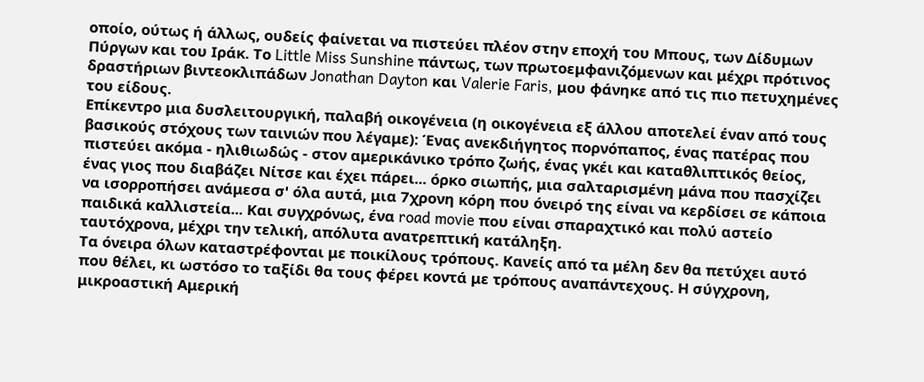οποίο, ούτως ή άλλως, ουδείς φαίνεται να πιστεύει πλέον στην εποχή του Μπους, των Δίδυμων Πύργων και του Ιράκ. Το Little Miss Sunshine πάντως, των πρωτοεμφανιζόμενων και μέχρι πρότινος δραστήριων βιντεοκλιπάδων Jonathan Dayton και Valerie Faris, μου φάνηκε από τις πιο πετυχημένες του είδους.
Επίκεντρο μια δυσλειτουργική, παλαβή οικογένεια (η οικογένεια εξ άλλου αποτελεί έναν από τους βασικούς στόχους των ταινιών που λέγαμε): Ένας ανεκδιήγητος πορνόπαπος, ένας πατέρας που πιστεύει ακόμα - ηλιθιωδώς - στον αμερικάνικο τρόπο ζωής, ένας γκέι και καταθλιπτικός θείος, ένας γιος που διαβάζει Νίτσε και έχει πάρει... όρκο σιωπής, μια σαλταρισμένη μάνα που πασχίζει να ισορροπήσει ανάμεσα σ' όλα αυτά, μια 7χρονη κόρη που όνειρό της είναι να κερδίσει σε κάποια παιδικά καλλιστεία... Και συγχρόνως, ένα road movie που είναι σπαραχτικό και πολύ αστείο ταυτόχρονα, μέχρι την τελική, απόλυτα ανατρεπτική κατάληξη.
Τα όνειρα όλων καταστρέφονται με ποικίλους τρόπους. Κανείς από τα μέλη δεν θα πετύχει αυτό που θέλει, κι ωστόσο το ταξίδι θα τους φέρει κοντά με τρόπους αναπάντεχους. Η σύγχρονη, μικροαστική Αμερική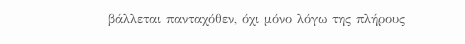βάλλεται πανταχόθεν, όχι μόνο λόγω της πλήρους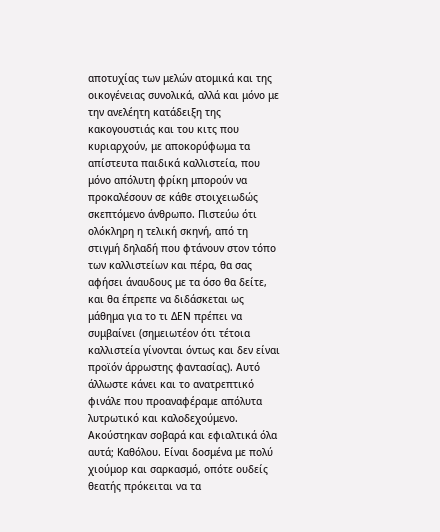αποτυχίας των μελών ατομικά και της οικογένειας συνολικά, αλλά και μόνο με την ανελέητη κατάδειξη της κακογουστιάς και του κιτς που κυριαρχούν, με αποκορύφωμα τα απίστευτα παιδικά καλλιστεία, που μόνο απόλυτη φρίκη μπορούν να προκαλέσουν σε κάθε στοιχειωδώς σκεπτόμενο άνθρωπο. Πιστεύω ότι ολόκληρη η τελική σκηνή, από τη στιγμή δηλαδή που φτάνουν στον τόπο των καλλιστείων και πέρα, θα σας αφήσει άναυδους με τα όσο θα δείτε, και θα έπρεπε να διδάσκεται ως μάθημα για το τι ΔΕΝ πρέπει να συμβαίνει (σημειωτέον ότι τέτοια καλλιστεία γίνονται όντως και δεν είναι προϊόν άρρωστης φαντασίας). Αυτό άλλωστε κάνει και το ανατρεπτικό φινάλε που προαναφέραμε απόλυτα λυτρωτικό και καλοδεχούμενο.
Ακούστηκαν σοβαρά και εφιαλτικά όλα αυτά; Καθόλου. Είναι δοσμένα με πολύ χιούμορ και σαρκασμό, οπότε ουδείς θεατής πρόκειται να τα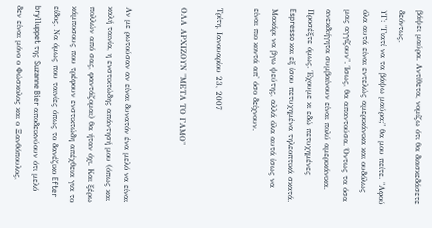βάψει μαύρα. Αντίθετα, νομίζω ότι θα διασκεδάσετε δεόντως.
ΥΓ: "Γιατί να τα βάψω μαύρα;" θα μου πείτε. "Αφού όλα αυτά είναι εντελώς αμερικάνικα και ουδόλως μας αγγίζουν". Ίσως, θα απαντούσα. Όντως τα όσα ανεκδιήγητα συμβαίνουν είναι πολύ αμερικάνικα. Προσέξτε όμως. Έχουμε κι εδώ πετυχημένες Espresso και εξ ίσου πετυχημένα τηλεοπτικά σκατά. Μακάρι να βγω ψεύτης, αλλά όλα αυτά ίσως να είναι πιο κοντά απ' όσο δείχνουν.

Τρίτη, Ιανουαρίου 23, 2007

ΟΛΑ ΑΡΧΙΖΟΥΝ "ΜΕΤΑ ΤΟ ΓΑΜΟ"


Αν με ρωτούσαν αν είναι δυνατόν ένα μελό να είναι καλή ταινία, η ενστικτώδης απάντησή μου (όπως και πολλών από σας, φαντάζομαι) θα ήταν όχι. Και ξέρω κάμποσους που τρέφουν ενστικτώδη απέχθεια για το είδος. Να όμως που ταινίες όπως το δανέζικο Efter brylluppet της Suzanne Bier αποδεικνύουν ότι μελό δεν είναι μόνο ο Φώσκολος και ο Ξανθόπουλος,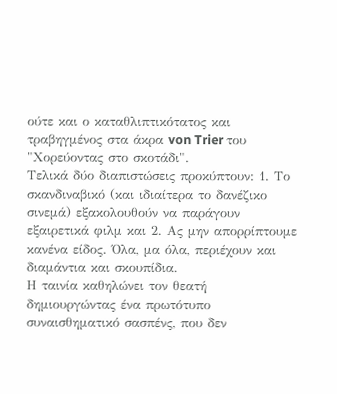ούτε και ο καταθλιπτικότατος και τραβηγμένος στα άκρα von Trier του "Χορεύοντας στο σκοτάδι".
Τελικά δύο διαπιστώσεις προκύπτουν: 1. Το σκανδιναβικό (και ιδιαίτερα το δανέζικο σινεμά) εξακολουθούν να παράγουν εξαιρετικά φιλμ και 2. Ας μην απορρίπτουμε κανένα είδος. Όλα, μα όλα, περιέχουν και διαμάντια και σκουπίδια.
Η ταινία καθηλώνει τον θεατή δημιουργώντας ένα πρωτότυπο συναισθηματικό σασπένς, που δεν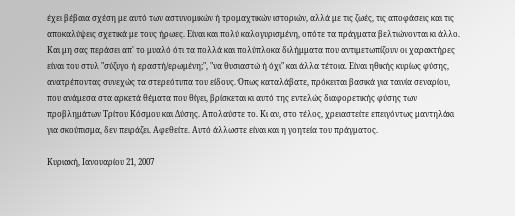έχει βέβαια σχέση με αυτό των αστυνομικών ή τρομαχτικών ιστοριών, αλλά με τις ζωές, τις αποφάσεις και τις αποκαλύψεις σχετικά με τους ήρωες. Είναι και πολύ καλογυρισμένη, οπότε τα πράγματα βελτιώνονται κι άλλο. Και μη σας περάσει απ' το μυαλό ότι τα πολλά και πολύπλοκα διλήμματα που αντιμετωπίζουν οι χαρακτήρες είναι του στυλ "σύζυγο ή εραστή/ερωμένη;", "να θυσιαστώ ή όχι" και άλλα τέτοια. Είναι ηθικής κυρίως φύσης, ανατρέποντας συνεχώς τα στερεότυπα του είδους. Όπως καταλάβατε, πρόκειται βασικά για ταινία σεναρίου, που ανάμεσα στα αρκετά θέματα που θίγει, βρίσκεται κι αυτό της εντελώς διαφορετικής φύσης των προβλημάτων Τρίτου Κόσμου και Δύσης. Απολαύστε το. Κι αν, στο τέλος, χρειαστείτε επειγόντως μαντηλάκι για σκούπισμα, δεν πειράζει. Αφεθείτε. Αυτό άλλωστε είναι και η γοητεία του πράγματος.

Κυριακή, Ιανουαρίου 21, 2007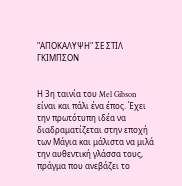"ΑΠΟΚΑΛΥΨΗ" ΣΕ ΣΤΙΛ ΓΚΙΜΠΣΟΝ


Η 3η ταινία του Mel Gibson είναι και πάλι ένα έπος. Έχει την πρωτότυπη ιδέα να διαδραματίζεται στην εποχή των Μάγια και μάλιστα να μιλά την αυθεντική γλάσσα τους, πράγμα που ανεβάζει το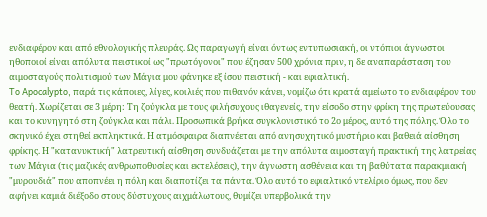ενδιαφέρον και από εθνολογικής πλευράς. Ως παραγωγή είναι όντως εντυπωσιακή, οι ντόπιοι άγνωστοι ηθοποιοί είναι απόλυτα πειστικοί ως "πρωτόγονοι" που έζησαν 500 χρόνια πριν, η δε αναπαράσταση του αιμοσταγούς πολιτισμού των Μάγια μου φάνηκε εξ ίσου πειστική - και εφιαλτική.
To Apocalypto, παρά τις κάποιες, λίγες, κοιλιές που πιθανόν κάνει, νομίζω ότι κρατά αμείωτο το ενδιαφέρον του θεατή. Χωρίζεται σε 3 μέρη: Τη ζούγκλα με τους φιλήσυχους ιθαγενείς, την είσοδο στην φρίκη της πρωτεύουσας και το κυνηγητό στη ζούγκλα και πάλι. Προσωπικά βρήκα συγκλονιστικό το 2ο μέρος, αυτό της πόλης. Όλο το σκηνικό έχει στηθεί εκπληκτικά. Η ατμόσφαιρα διαπνέεται από ανησυχητικό μυστήριο και βαθειά αίσθηση φρίκης. Η "κατανυκτική" λατρευτική αίσθηση συνδυάζεται με την απόλυτα αιμοσταγή πρακτική της λατρείας των Μάγια (τις μαζικές ανθρωποθυσίες και εκτελέσεις), την άγνωστη ασθένεια και τη βαθύτατα παρακμιακή "μυρουδιά" που αποπνέει η πόλη και διαποτίζει τα πάντα. Όλο αυτό το εφιαλτικό ντελίριο όμως, που δεν αφήνει καμιά διέξοδο στους δύστυχους αιχμάλωτους, θυμίζει υπερβολικά την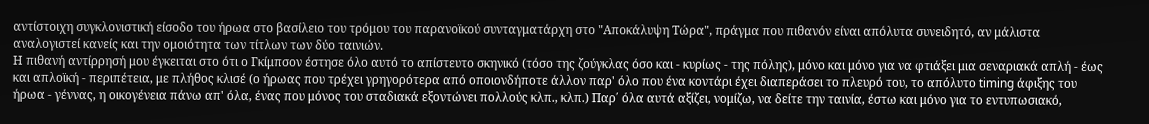αντίστοιχη συγκλονιστική είσοδο του ήρωα στο βασίλειο του τρόμου του παρανοϊκού συνταγματάρχη στο "Αποκάλυψη Τώρα", πράγμα που πιθανόν είναι απόλυτα συνειδητό, αν μάλιστα αναλογιστεί κανείς και την ομοιότητα των τίτλων των δύο ταινιών.
Η πιθανή αντίρρησή μου έγκειται στο ότι ο Γκίμπσον έστησε όλο αυτό το απίστευτο σκηνικό (τόσο της ζούγκλας όσο και - κυρίως - της πόλης), μόνο και μόνο για να φτιάξει μια σεναριακά απλή - έως και απλοϊκή - περιπέτεια, με πλήθος κλισέ (ο ήρωας που τρέχει γρηγορότερα από οποιονδήποτε άλλον παρ' όλο που ένα κοντάρι έχει διαπεράσει το πλευρό του, το απόλυτο timing άφιξης του ήρωα - γέννας, η οικογένεια πάνω απ' όλα, ένας που μόνος του σταδιακά εξοντώνει πολλούς κλπ., κλπ.) Παρ΄ όλα αυτά αξίζει, νομίζω, να δείτε την ταινία, έστω και μόνο για το εντυπωσιακό,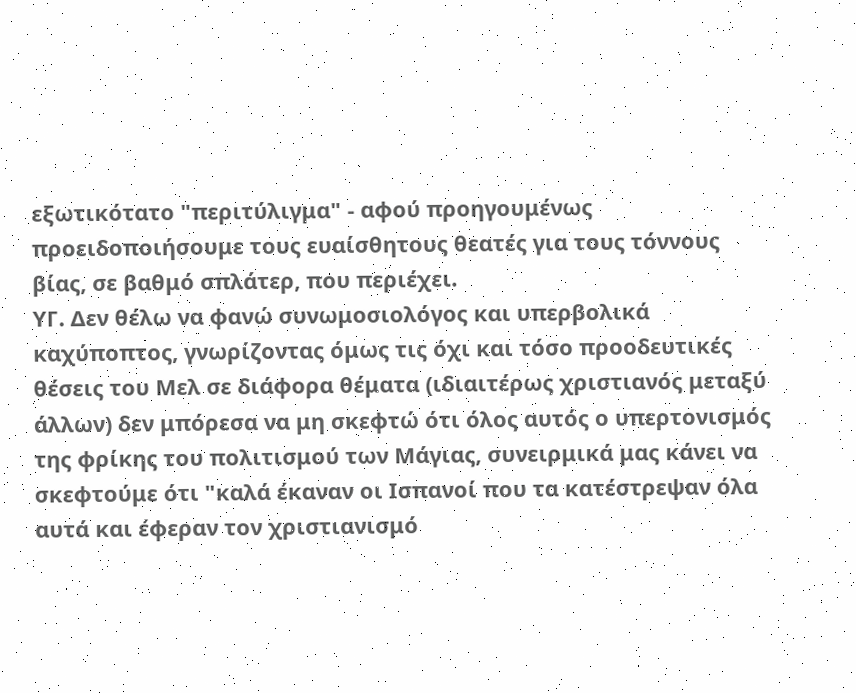εξωτικότατο "περιτύλιγμα" - αφού προηγουμένως προειδοποιήσουμε τους ευαίσθητους θεατές για τους τόννους βίας, σε βαθμό σπλάτερ, που περιέχει.
ΥΓ. Δεν θέλω να φανώ συνωμοσιολόγος και υπερβολικά καχύποπτος, γνωρίζοντας όμως τις όχι και τόσο προοδευτικές θέσεις του Μελ σε διάφορα θέματα (ιδιαιτέρως χριστιανός μεταξύ άλλων) δεν μπόρεσα να μη σκεφτώ ότι όλος αυτός ο υπερτονισμός της φρίκης του πολιτισμού των Μάγιας, συνειρμικά μας κάνει να σκεφτούμε ότι "καλά έκαναν οι Ισπανοί που τα κατέστρεψαν όλα αυτά και έφεραν τον χριστιανισμό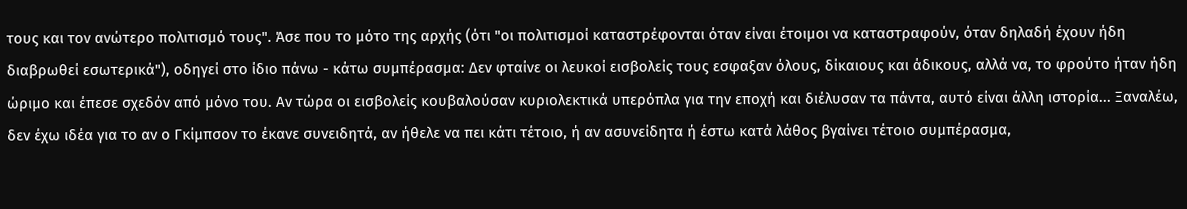τους και τον ανώτερο πολιτισμό τους". Άσε που το μότο της αρχής (ότι "οι πολιτισμοί καταστρέφονται όταν είναι έτοιμοι να καταστραφούν, όταν δηλαδή έχουν ήδη διαβρωθεί εσωτερικά"), οδηγεί στο ίδιο πάνω - κάτω συμπέρασμα: Δεν φταίνε οι λευκοί εισβολείς τους εσφαξαν όλους, δίκαιους και άδικους, αλλά να, το φρούτο ήταν ήδη ώριμο και έπεσε σχεδόν από μόνο του. Αν τώρα οι εισβολείς κουβαλούσαν κυριολεκτικά υπερόπλα για την εποχή και διέλυσαν τα πάντα, αυτό είναι άλλη ιστορία... Ξαναλέω, δεν έχω ιδέα για το αν ο Γκίμπσον το έκανε συνειδητά, αν ήθελε να πει κάτι τέτοιο, ή αν ασυνείδητα ή έστω κατά λάθος βγαίνει τέτοιο συμπέρασμα,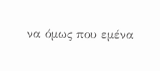να όμως που εμένα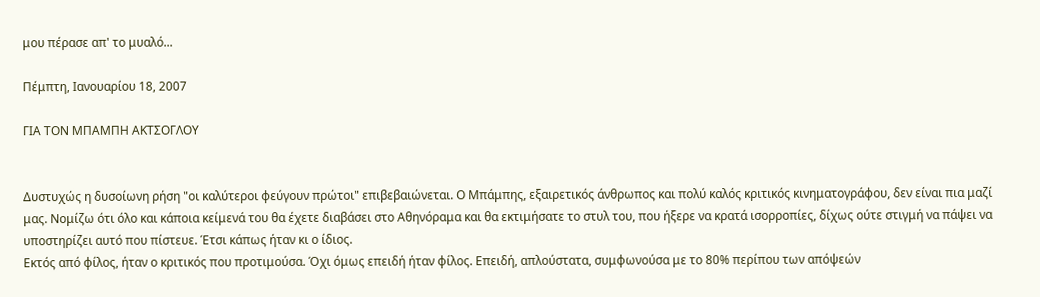μου πέρασε απ' το μυαλό...

Πέμπτη, Ιανουαρίου 18, 2007

ΓΙΑ ΤΟΝ ΜΠΑΜΠΗ ΑΚΤΣΟΓΛΟΥ


Δυστυχώς η δυσοίωνη ρήση "οι καλύτεροι φεύγουν πρώτοι" επιβεβαιώνεται. Ο Μπάμπης, εξαιρετικός άνθρωπος και πολύ καλός κριτικός κινηματογράφου, δεν είναι πια μαζί μας. Νομίζω ότι όλο και κάποια κείμενά του θα έχετε διαβάσει στο Αθηνόραμα και θα εκτιμήσατε το στυλ του, που ήξερε να κρατά ισορροπίες, δίχως ούτε στιγμή να πάψει να υποστηρίζει αυτό που πίστευε. Έτσι κάπως ήταν κι ο ίδιος.
Εκτός από φίλος, ήταν ο κριτικός που προτιμούσα. Όχι όμως επειδή ήταν φίλος. Επειδή, απλούστατα, συμφωνούσα με το 80% περίπου των απόψεών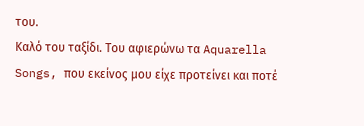του.
Καλό του ταξίδι. Του αφιερώνω τα Aquarella Songs, που εκείνος μου είχε προτείνει και ποτέ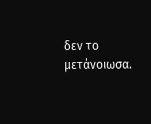δεν το μετάνοιωσα.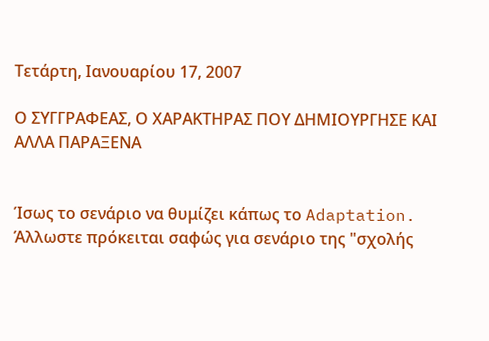Τετάρτη, Ιανουαρίου 17, 2007

Ο ΣΥΓΓΡΑΦΕΑΣ, Ο ΧΑΡΑΚΤΗΡΑΣ ΠΟΥ ΔΗΜΙΟΥΡΓΗΣΕ ΚΑΙ ΑΛΛΑ ΠΑΡΑΞΕΝΑ


Ίσως το σενάριο να θυμίζει κάπως το Adaptation. Άλλωστε πρόκειται σαφώς για σενάριο της "σχολής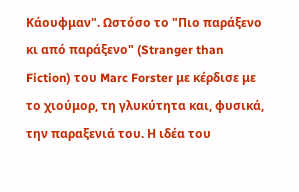Κάουφμαν". Ωστόσο το "Πιο παράξενο κι από παράξενο" (Stranger than Fiction) του Marc Forster με κέρδισε με το χιούμορ, τη γλυκύτητα και, φυσικά, την παραξενιά του. Η ιδέα του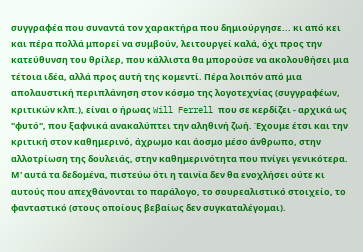συγγραφέα που συναντά τον χαρακτήρα που δημιούργησε... κι από κει και πέρα πολλά μπορεί να συμβούν, λειτουργεί καλά, όχι προς την κατεύθυνση του θρίλερ, που κάλλιστα θα μπορούσε να ακολουθήσει μια τέτοια ιδέα, αλλά προς αυτή της κομεντί. Πέρα λοιπόν από μια απολαυστική περιπλάνηση στον κόσμο της λογοτεχνίας (συγγραφέων, κριτικών κλπ.), είναι ο ήρωας Will Ferrell που σε κερδίζει - αρχικά ως "φυτό", που ξαφνικά ανακαλύπτει την αληθινή ζωή. Έχουμε έτσι και την κριτική στον καθημερινό, άχρωμο και άοσμο μέσο άνθρωπο, στην αλλοτρίωση της δουλειάς, στην καθημερινότητα που πνίγει γενικότερα. Μ' αυτά τα δεδομένα, πιστεύω ότι η ταινία δεν θα ενοχλήσει ούτε κι αυτούς που απεχθάνονται το παράλογο, το σουρεαλιστικό στοιχείο, το φανταστικό (στους οποίους βεβαίως δεν συγκαταλέγομαι).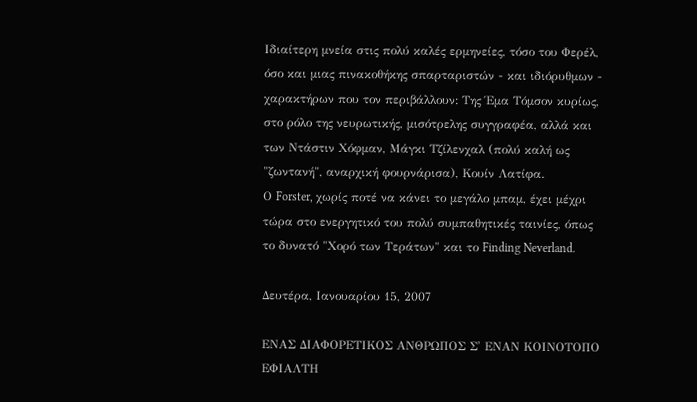Ιδιαίτερη μνεία στις πολύ καλές ερμηνείες, τόσο του Φερέλ, όσο και μιας πινακοθήκης σπαρταριστών - και ιδιόρυθμων - χαρακτήρων που τον περιβάλλουν: Της Έμα Τόμσον κυρίως, στο ρόλο της νευρωτικής, μισότρελης συγγραφέα, αλλά και των Ντάστιν Χόφμαν, Μάγκι Τζίλενχαλ (πολύ καλή ως "ζωντανή", αναρχική φουρνάρισα), Κουίν Λατίφα.
Ο Forster, χωρίς ποτέ να κάνει το μεγάλο μπαμ, έχει μέχρι τώρα στο ενεργητικό του πολύ συμπαθητικές ταινίες, όπως το δυνατό "Χορό των Τεράτων" και το Finding Neverland.

Δευτέρα, Ιανουαρίου 15, 2007

ΕΝΑΣ ΔΙΑΦΟΡΕΤΙΚΟΣ ΑΝΘΡΩΠΟΣ Σ' ΕΝΑΝ ΚΟΙΝΟΤΟΠΟ ΕΦΙΑΛΤΗ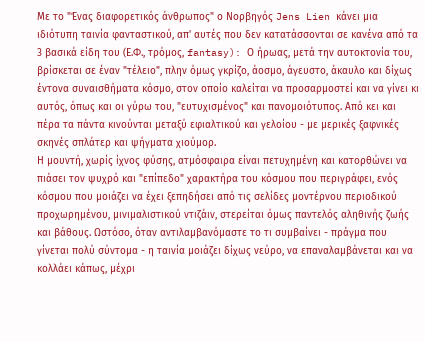Με το "Ένας διαφορετικός άνθρωπος" ο Νορβηγός Jens Lien κάνει μια ιδιότυπη ταινία φανταστικού, απ' αυτές που δεν κατατάσσονται σε κανένα από τα 3 βασικά είδη του (Ε.Φ., τρόμος, fantasy): Ο ήρωας, μετά την αυτοκτονία του, βρίσκεται σε έναν "τέλειο", πλην όμως γκρίζο, άοσμο, άγευστο, άκαυλο και δίχως έντονα συναισθήματα κόσμο, στον οποίο καλείται να προσαρμοστεί και να γίνει κι αυτός, όπως και οι γύρω του, "ευτυχισμένος" και πανομοιότυπος. Από κει και πέρα τα πάντα κινούνται μεταξύ εφιαλτικού και γελοίου - με μερικές ξαφνικές σκηνές σπλάτερ και ψήγματα χιούμορ.
Η μουντή, χωρίς ίχνος φύσης, ατμόσφαιρα είναι πετυχημένη και κατορθώνει να πιάσει τον ψυχρό και "επίπεδο" χαρακτήρα του κόσμου που περιγράφει, ενός κόσμου που μοιάζει να έχει ξεπηδήσει από τις σελίδες μοντέρνου περιοδικού προχωρημένου, μινιμαλιστικού ντιζάιν, στερείται όμως παντελός αληθινής ζωής και βάθους. Ωστόσο, όταν αντιλαμβανόμαστε το τι συμβαίνει - πράγμα που γίνεται πολύ σύντομα - η ταινία μοιάζει δίχως νεύρο, να επαναλαμβάνεται και να κολλάει κάπως, μέχρι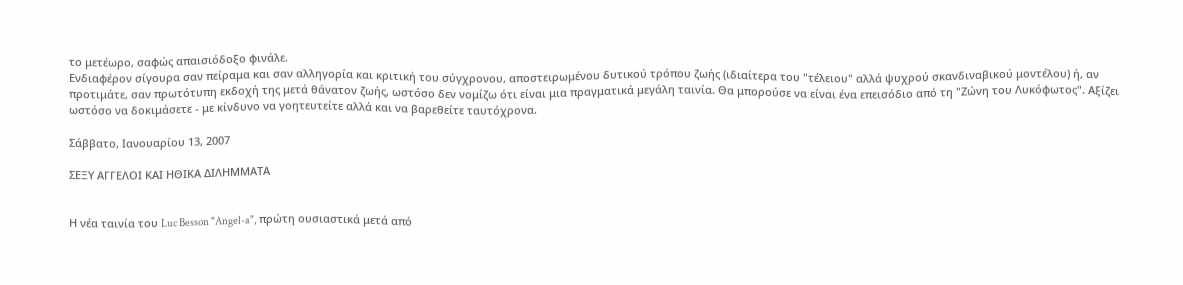το μετέωρο, σαφώς απαισιόδοξο φινάλε.
Ενδιαφέρον σίγουρα σαν πείραμα και σαν αλληγορία και κριτική του σύγχρονου, αποστειρωμένου δυτικού τρόπου ζωής (ιδιαίτερα του "τέλειου" αλλά ψυχρού σκανδιναβικού μοντέλου) ή, αν προτιμάτε, σαν πρωτότυπη εκδοχή της μετά θάνατον ζωής, ωστόσο δεν νομίζω ότι είναι μια πραγματικά μεγάλη ταινία. Θα μπορούσε να είναι ένα επεισόδιο από τη "Ζώνη του Λυκόφωτος". Αξίζει ωστόσο να δοκιμάσετε - με κίνδυνο να γοητευτείτε αλλά και να βαρεθείτε ταυτόχρονα.

Σάββατο, Ιανουαρίου 13, 2007

ΣΕΞΥ ΑΓΓΕΛΟΙ ΚΑΙ ΗΘΙΚΑ ΔΙΛΗΜΜΑΤΑ


Η νέα ταινία του Luc Besson "Angel-a", πρώτη ουσιαστικά μετά από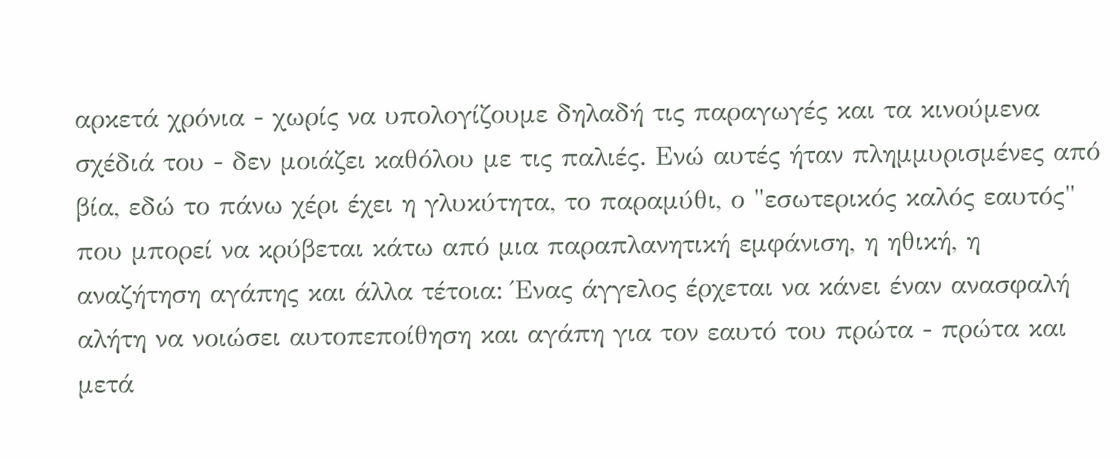αρκετά χρόνια - χωρίς να υπολογίζουμε δηλαδή τις παραγωγές και τα κινούμενα σχέδιά του - δεν μοιάζει καθόλου με τις παλιές. Ενώ αυτές ήταν πλημμυρισμένες από βία, εδώ το πάνω χέρι έχει η γλυκύτητα, το παραμύθι, ο "εσωτερικός καλός εαυτός" που μπορεί να κρύβεται κάτω από μια παραπλανητική εμφάνιση, η ηθική, η αναζήτηση αγάπης και άλλα τέτοια: Ένας άγγελος έρχεται να κάνει έναν ανασφαλή αλήτη να νοιώσει αυτοπεποίθηση και αγάπη για τον εαυτό του πρώτα - πρώτα και μετά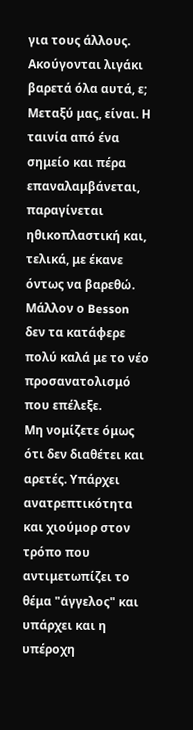για τους άλλους.
Ακούγονται λιγάκι βαρετά όλα αυτά, ε; Μεταξύ μας, είναι. Η ταινία από ένα σημείο και πέρα επαναλαμβάνεται, παραγίνεται ηθικοπλαστική και, τελικά, με έκανε όντως να βαρεθώ. Μάλλον ο Besson δεν τα κατάφερε πολύ καλά με το νέο προσανατολισμό που επέλεξε.
Μη νομίζετε όμως ότι δεν διαθέτει και αρετές. Υπάρχει ανατρεπτικότητα και χιούμορ στον τρόπο που αντιμετωπίζει το θέμα "άγγελος" και υπάρχει και η υπέροχη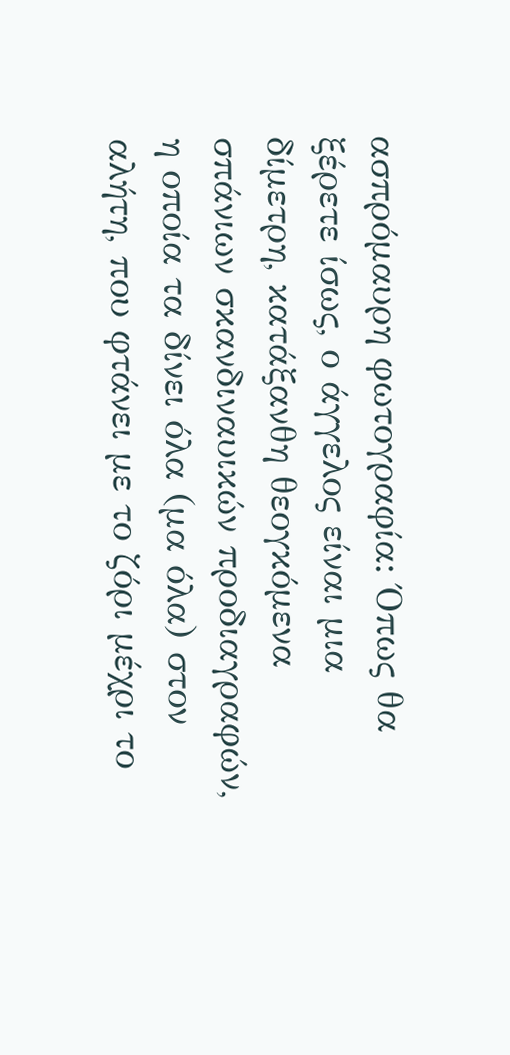ασπρόμαυρη φωτογραφία: Όπως θα ξέρετε ίσως, ο άγγελος είναι μια δίμετρη, κατάξανθη θεογκόμενα σπάνιων σκανδιναυικών προδιαγραφών, η οποία τα δίνει όλα (μα όλα) στον αλήτη, που φτάνει με το ζόρι μέχρι το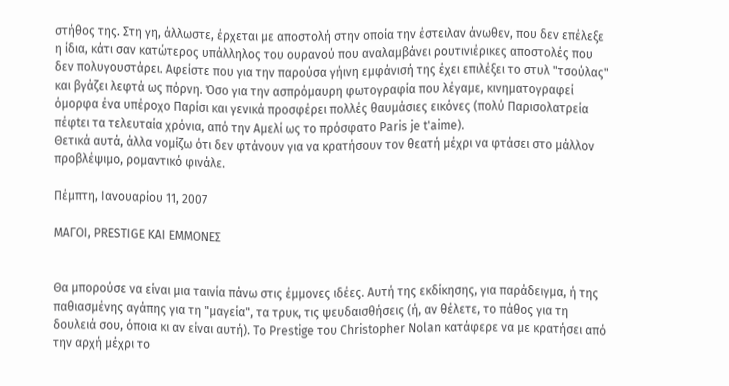στήθος της. Στη γη, άλλωστε, έρχεται με αποστολή στην οποία την έστειλαν άνωθεν, που δεν επέλεξε η ίδια, κάτι σαν κατώτερος υπάλληλος του ουρανού που αναλαμβάνει ρουτινιέρικες αποστολές που δεν πολυγουστάρει. Αφείστε που για την παρούσα γήινη εμφάνισή της έχει επιλέξει το στυλ "τσούλας" και βγάζει λεφτά ως πόρνη. Όσο για την ασπρόμαυρη φωτογραφία που λέγαμε, κινηματογραφεί όμορφα ένα υπέροχο Παρίσι και γενικά προσφέρει πολλές θαυμάσιες εικόνες (πολύ Παρισολατρεία πέφtει τα τελευταία χρόνια, από την Αμελί ως το πρόσφατο Paris je t'aime).
Θετικά αυτά, άλλα νομίζω ότι δεν φτάνουν για να κρατήσουν τον θεατή μέχρι να φτάσει στο μάλλον προβλέψιμο, ρομαντικό φινάλε.

Πέμπτη, Ιανουαρίου 11, 2007

ΜΑΓΟΙ, PRESTIGE ΚΑΙ ΕΜΜΟΝΕΣ


Θα μπορούσε να είναι μια ταινία πάνω στις έμμονες ιδέες. Αυτή της εκδίκησης, για παράδειγμα, ή της παθιασμένης αγάπης για τη "μαγεία", τα τρυκ, τις ψευδαισθήσεις (ή, αν θέλετε, το πάθος για τη δουλειά σου, όποια κι αν είναι αυτή). Το Prestige του Christopher Nolan κατάφερε να με κρατήσει από την αρχή μέχρι το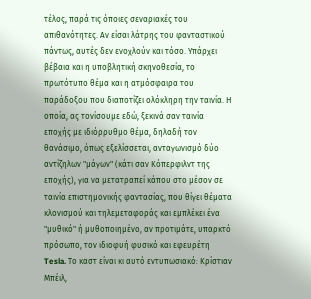τέλος, παρά τις όποιες σεναριακές του απιθανότητες. Αν είσαι λάτρης του φανταστικού πάντως, αυτές δεν ενοχλούν και τόσο. Υπάρχει βέβαια και η υποβλητική σκηνοθεσία, το πρωτότυπο θέμα και η ατμόσφαιρα του παράδοξου που διαποτίζει ολόκληρη την ταινία. Η οποία, ας τονίσουμε εδώ, ξεκινά σαν ταινία εποχής με ιδιόρρυθμο θέμα, δηλαδή τον θανάσιμο, όπως εξελίσσεται, ανταγωνισμό δύο αντίζηλων "μάγων" (κάτι σαν Κόπερφιλντ της εποχής), για να μετατραπεί κάπου στο μέσον σε ταινία επιστημονικής φαντασίας, που θίγει θέματα κλονισμού και τηλεμεταφοράς και εμπλέκει ένα "μυθικό" ή μυθοποιημένο, αν προτιμάτε, υπαρκτό πρόσωπο, τον ιδιοφυή φυσικό και εφευρέτη Tesla. Το καστ είναι κι αυτό εντυπωσιακό: Κρίστιαν Μπέιλ,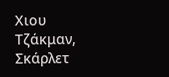Χιου Τζάκμαν, Σκάρλετ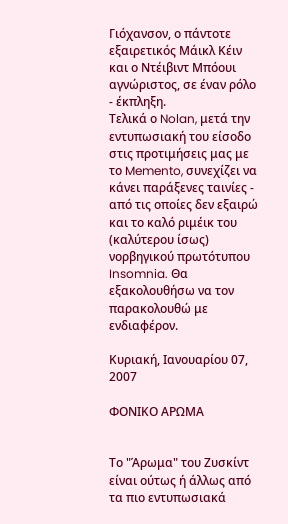Γιόχανσον, ο πάντοτε εξαιρετικός Μάικλ Κέιν και ο Ντέιβιντ Μπόουι αγνώριστος, σε έναν ρόλο - έκπληξη.
Τελικά ο Nolan, μετά την εντυπωσιακή του είσοδο στις προτιμήσεις μας με το Memento, συνεχίζει να κάνει παράξενες ταινίες - από τις οποίες δεν εξαιρώ και το καλό ριμέικ του (καλύτερου ίσως) νορβηγικού πρωτότυπου Insomnia. Θα εξακολουθήσω να τον παρακολουθώ με ενδιαφέρον.

Κυριακή, Ιανουαρίου 07, 2007

ΦΟΝΙΚΟ ΑΡΩΜΑ


Το "Άρωμα" του Ζυσκίντ είναι ούτως ή άλλως από τα πιο εντυπωσιακά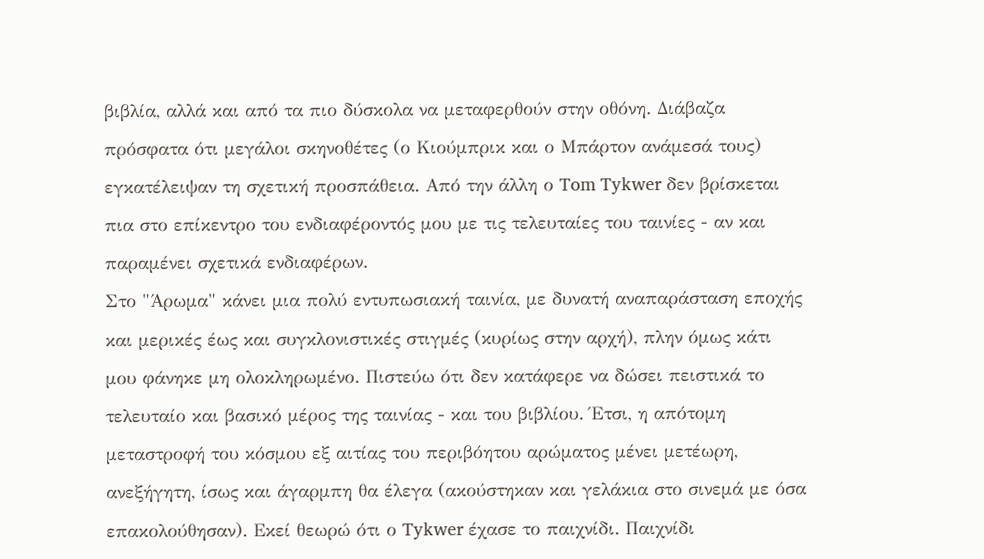βιβλία, αλλά και από τα πιο δύσκολα να μεταφερθούν στην οθόνη. Διάβαζα πρόσφατα ότι μεγάλοι σκηνοθέτες (ο Κιούμπρικ και ο Μπάρτον ανάμεσά τους) εγκατέλειψαν τη σχετική προσπάθεια. Από την άλλη ο Tom Tykwer δεν βρίσκεται πια στο επίκεντρο του ενδιαφέροντός μου με τις τελευταίες του ταινίες - αν και παραμένει σχετικά ενδιαφέρων.
Στο "Άρωμα" κάνει μια πολύ εντυπωσιακή ταινία, με δυνατή αναπαράσταση εποχής και μερικές έως και συγκλονιστικές στιγμές (κυρίως στην αρχή), πλην όμως κάτι μου φάνηκε μη ολοκληρωμένο. Πιστεύω ότι δεν κατάφερε να δώσει πειστικά το τελευταίο και βασικό μέρος της ταινίας - και του βιβλίου. Έτσι, η απότομη μεταστροφή του κόσμου εξ αιτίας του περιβόητου αρώματος μένει μετέωρη, ανεξήγητη, ίσως και άγαρμπη θα έλεγα (ακούστηκαν και γελάκια στο σινεμά με όσα επακολούθησαν). Εκεί θεωρώ ότι ο Tykwer έχασε το παιχνίδι. Παιχνίδι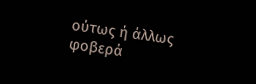ούτως ή άλλως φοβερά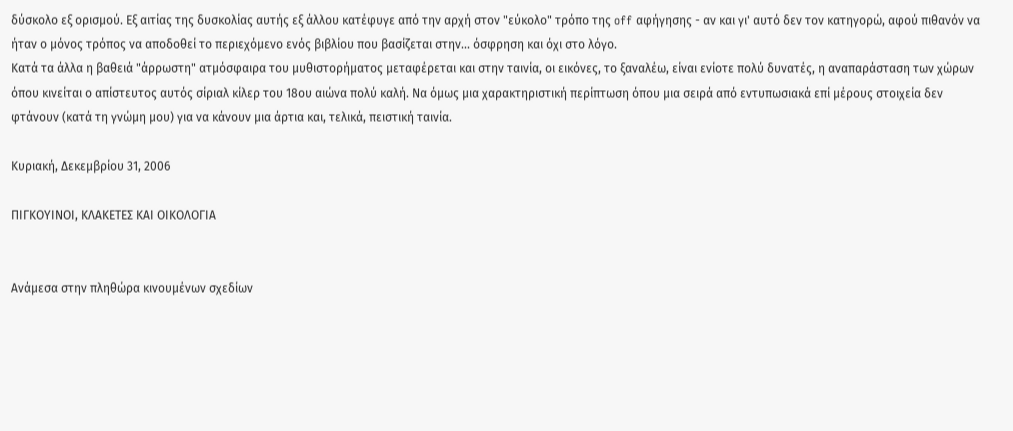δύσκολο εξ ορισμού. Εξ αιτίας της δυσκολίας αυτής εξ άλλου κατέφυγε από την αρχή στον "εύκολο" τρόπο της off αφήγησης - αν και γι' αυτό δεν τον κατηγορώ, αφού πιθανόν να ήταν ο μόνος τρόπος να αποδοθεί το περιεχόμενο ενός βιβλίου που βασίζεται στην... όσφρηση και όχι στο λόγο.
Κατά τα άλλα η βαθειά "άρρωστη" ατμόσφαιρα του μυθιστορήματος μεταφέρεται και στην ταινία, οι εικόνες, το ξαναλέω, είναι ενίοτε πολύ δυνατές, η αναπαράσταση των χώρων όπου κινείται ο απίστευτος αυτός σίριαλ κίλερ του 18ου αιώνα πολύ καλή. Να όμως μια χαρακτηριστική περίπτωση όπου μια σειρά από εντυπωσιακά επί μέρους στοιχεία δεν φτάνουν (κατά τη γνώμη μου) για να κάνουν μια άρτια και, τελικά, πειστική ταινία.

Κυριακή, Δεκεμβρίου 31, 2006

ΠΙΓΚΟΥΙΝΟΙ, ΚΛΑΚΕΤΕΣ ΚΑΙ ΟΙΚΟΛΟΓΙΑ


Ανάμεσα στην πληθώρα κινουμένων σχεδίων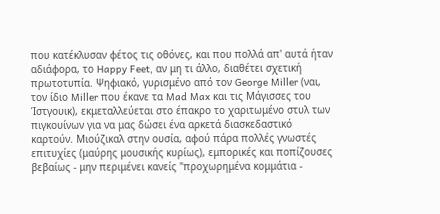που κατέκλυσαν φέτος τις οθόνες, και που πολλά απ' αυτά ήταν αδιάφορα, το Happy Feet, αν μη τι άλλο, διαθέτει σχετική πρωτοτυπία. Ψηφιακό, γυρισμένο από τον George Miller (ναι, τον ίδιο Miller που έκανε τα Mad Max και τις Μάγισσες του Ίστγουικ), εκμεταλλεύεται στο έπακρο το χαριτωμένο στυλ των πιγκουίνων για να μας δώσει ένα αρκετά διασκεδαστικό καρτούν. Μιούζικαλ στην ουσία, αφού πάρα πολλές γνωστές επιτυχίες (μαύρης μουσικής κυρίως), εμπορικές και ποπίζουσες βεβαίως - μην περιμένει κανείς "προχωρημένα κομμάτια -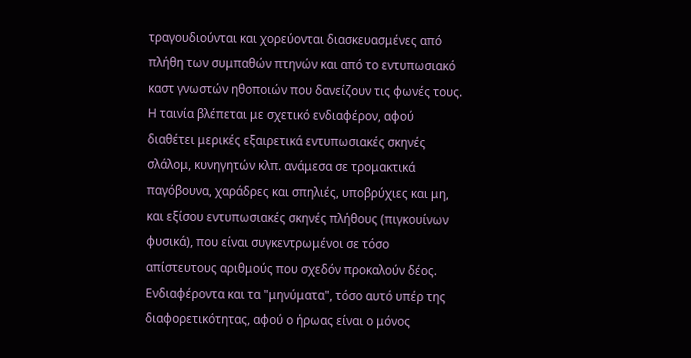τραγουδιούνται και χορεύονται διασκευασμένες από πλήθη των συμπαθών πτηνών και από το εντυπωσιακό καστ γνωστών ηθοποιών που δανείζουν τις φωνές τους.
Η ταινία βλέπεται με σχετικό ενδιαφέρον, αφού διαθέτει μερικές εξαιρετικά εντυπωσιακές σκηνές σλάλομ, κυνηγητών κλπ. ανάμεσα σε τρομακτικά παγόβουνα, χαράδρες και σπηλιές, υποβρύχιες και μη, και εξίσου εντυπωσιακές σκηνές πλήθους (πιγκουίνων φυσικά), που είναι συγκεντρωμένοι σε τόσο απίστευτους αριθμούς που σχεδόν προκαλούν δέος. Ενδιαφέροντα και τα "μηνύματα", τόσο αυτό υπέρ της διαφορετικότητας, αφού ο ήρωας είναι ο μόνος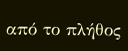από το πλήθος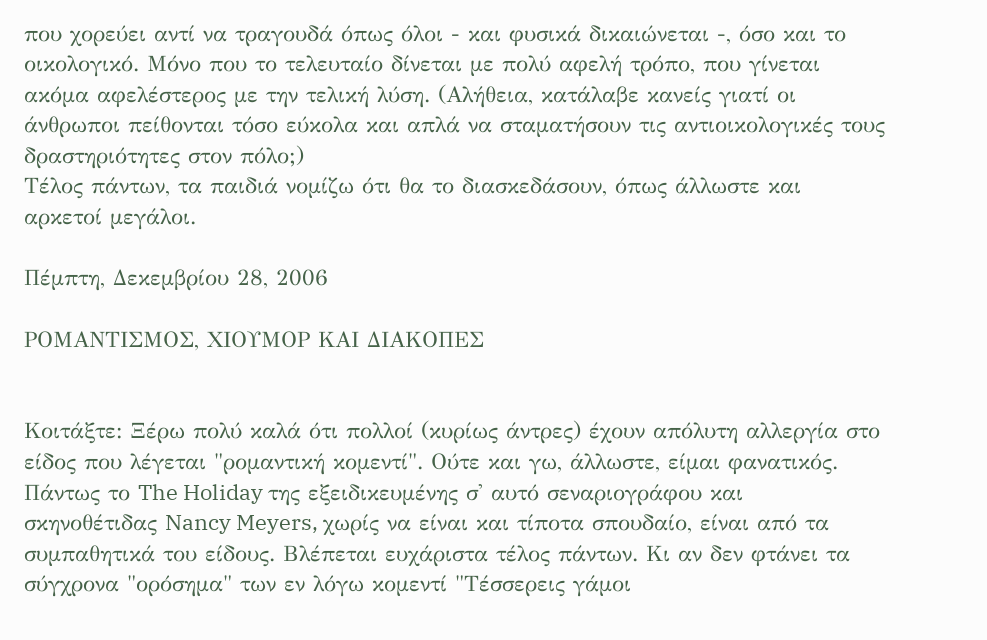που χορεύει αντί να τραγουδά όπως όλοι - και φυσικά δικαιώνεται -, όσο και το οικολογικό. Μόνο που το τελευταίο δίνεται με πολύ αφελή τρόπο, που γίνεται ακόμα αφελέστερος με την τελική λύση. (Αλήθεια, κατάλαβε κανείς γιατί οι άνθρωποι πείθονται τόσο εύκολα και απλά να σταματήσουν τις αντιοικολογικές τους δραστηριότητες στον πόλο;)
Τέλος πάντων, τα παιδιά νομίζω ότι θα το διασκεδάσουν, όπως άλλωστε και αρκετοί μεγάλοι.

Πέμπτη, Δεκεμβρίου 28, 2006

ΡΟΜΑΝΤΙΣΜΟΣ, ΧΙΟΥΜΟΡ ΚΑΙ ΔΙΑΚΟΠΕΣ


Κοιτάξτε: Ξέρω πολύ καλά ότι πολλοί (κυρίως άντρες) έχουν απόλυτη αλλεργία στο είδος που λέγεται "ρομαντική κομεντί". Ούτε και γω, άλλωστε, είμαι φανατικός. Πάντως το The Holiday της εξειδικευμένης σ' αυτό σεναριογράφου και σκηνοθέτιδας Nancy Meyers, χωρίς να είναι και τίποτα σπουδαίο, είναι από τα συμπαθητικά του είδους. Βλέπεται ευχάριστα τέλος πάντων. Κι αν δεν φτάνει τα σύγχρονα "ορόσημα" των εν λόγω κομεντί "Τέσσερεις γάμοι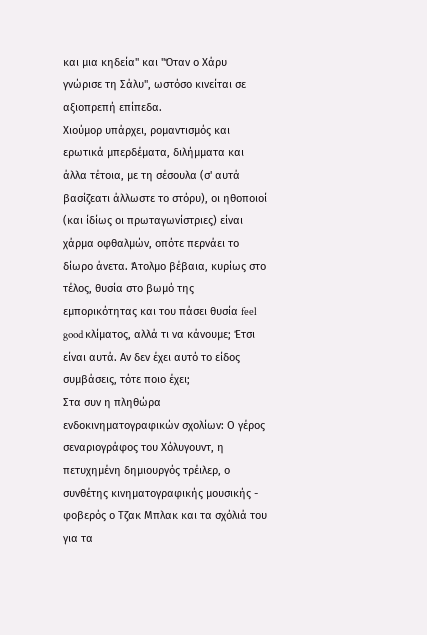και μια κηδεία" και "Όταν ο Χάρυ γνώρισε τη Σάλυ", ωστόσο κινείται σε αξιοπρεπή επίπεδα.
Χιούμορ υπάρχει, ρομαντισμός και ερωτικά μπερδέματα, διλήμματα και άλλα τέτοια, με τη σέσουλα (σ' αυτά βασίζεατι άλλωστε το στόρυ), οι ηθοποιοί (και ίδίως οι πρωταγωνίστριες) είναι χάρμα οφθαλμών, οπότε περνάει το δίωρο άνετα. Άτολμο βέβαια, κυρίως στο τέλος, θυσία στο βωμό της εμπορικότητας και του πάσει θυσία feel good κλίματος, αλλά τι να κάνουμε; Έτσι είναι αυτά. Αν δεν έχει αυτό το είδος συμβάσεις, τότε ποιο έχει;
Στα συν η πληθώρα ενδοκινηματογραφικών σχολίων: Ο γέρος σεναριογράφος του Χόλυγουντ, η πετυχημένη δημιουργός τρέιλερ, ο συνθέτης κινηματογραφικής μουσικής - φοβερός ο Τζακ Μπλακ και τα σχόλιά του για τα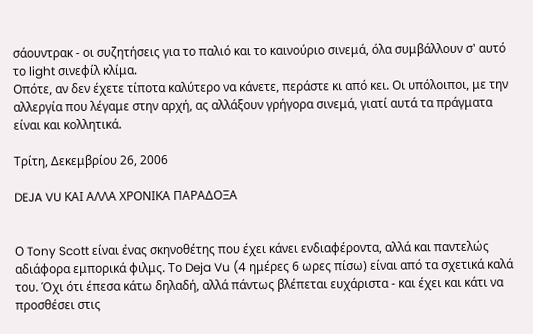σάουντρακ - οι συζητήσεις για το παλιό και το καινούριο σινεμά, όλα συμβάλλουν σ' αυτό το light σινεφίλ κλίμα.
Οπότε, αν δεν έχετε τίποτα καλύτερο να κάνετε, περάστε κι από κει. Οι υπόλοιποι, με την αλλεργία που λέγαμε στην αρχή, ας αλλάξουν γρήγορα σινεμά, γιατί αυτά τα πράγματα είναι και κολλητικά.

Τρίτη, Δεκεμβρίου 26, 2006

DEJA VU ΚΑΙ ΑΛΛΑ ΧΡΟΝΙΚΑ ΠΑΡΑΔΟΞΑ


Ο Tony Scott είναι ένας σκηνοθέτης που έχει κάνει ενδιαφέροντα, αλλά και παντελώς αδιάφορα εμπορικά φιλμς. Το Deja Vu (4 ημέρες 6 ωρες πίσω) είναι από τα σχετικά καλά του. Όχι ότι έπεσα κάτω δηλαδή, αλλά πάντως βλέπεται ευχάριστα - και έχει και κάτι να προσθέσει στις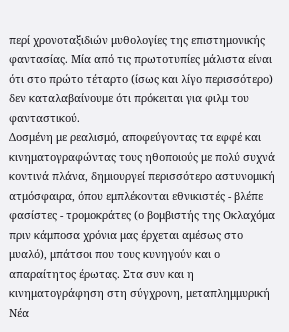περί χρονοταξιδιών μυθολογίες της επιστημονικής φαντασίας. Μία από τις πρωτοτυπίες μάλιστα είναι ότι στο πρώτο τέταρτο (ίσως και λίγο περισσότερο) δεν καταλαβαίνουμε ότι πρόκειται για φιλμ του φανταστικού.
Δοσμένη με ρεαλισμό, αποφεύγοντας τα εφφέ και κινηματογραφώντας τους ηθοποιούς με πολύ συχνά κοντινά πλάνα, δημιουργεί περισσότερο αστυνομική ατμόσφαιρα, όπου εμπλέκονται εθνικιστές - βλέπε φασίστες - τρομοκράτες (ο βομβιστής της Οκλαχόμα πριν κάμποσα χρόνια μας έρχεται αμέσως στο μυαλό), μπάτσοι που τους κυνηγούν και ο απαραίτητος έρωτας. Στα συν και η κινηματογράφηση στη σύγχρονη, μεταπλημμυρική Νέα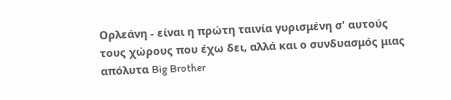Ορλεάνη - είναι η πρώτη ταινία γυρισμένη σ' αυτούς τους χώρους που έχω δει, αλλά και ο συνδυασμός μιας απόλυτα Big Brother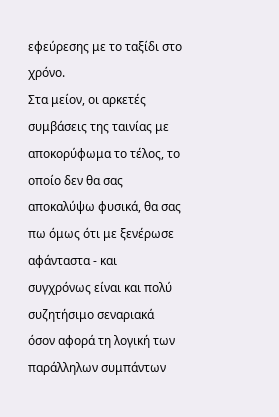εφεύρεσης με το ταξίδι στο χρόνο.
Στα μείον, οι αρκετές συμβάσεις της ταινίας με αποκορύφωμα το τέλος, το οποίο δεν θα σας αποκαλύψω φυσικά, θα σας πω όμως ότι με ξενέρωσε αφάνταστα - και συγχρόνως είναι και πολύ συζητήσιμο σεναριακά όσον αφορά τη λογική των παράλληλων συμπάντων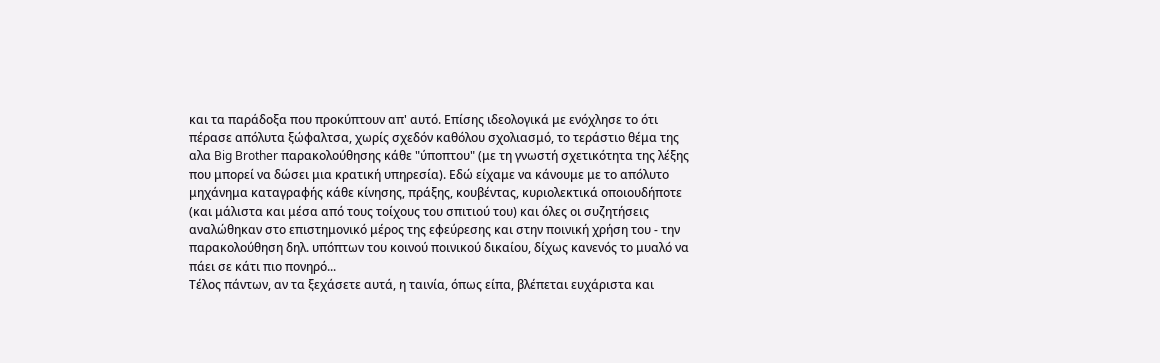και τα παράδοξα που προκύπτουν απ' αυτό. Επίσης ιδεολογικά με ενόχλησε το ότι πέρασε απόλυτα ξώφαλτσα, χωρίς σχεδόν καθόλου σχολιασμό, το τεράστιο θέμα της αλα Big Brother παρακολούθησης κάθε "ύποπτου" (με τη γνωστή σχετικότητα της λέξης που μπορεί να δώσει μια κρατική υπηρεσία). Εδώ είχαμε να κάνουμε με το απόλυτο μηχάνημα καταγραφής κάθε κίνησης, πράξης, κουβέντας, κυριολεκτικά οποιουδήποτε (και μάλιστα και μέσα από τους τοίχους του σπιτιού του) και όλες οι συζητήσεις αναλώθηκαν στο επιστημονικό μέρος της εφεύρεσης και στην ποινική χρήση του - την παρακολούθηση δηλ. υπόπτων του κοινού ποινικού δικαίου, δίχως κανενός το μυαλό να πάει σε κάτι πιο πονηρό...
Τέλος πάντων, αν τα ξεχάσετε αυτά, η ταινία, όπως είπα, βλέπεται ευχάριστα και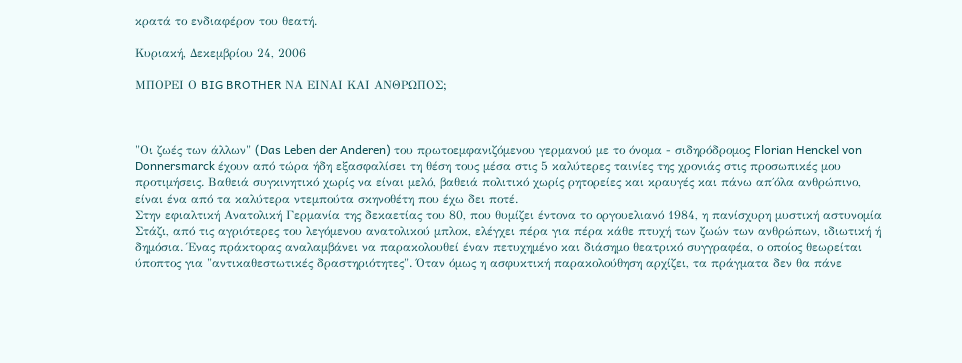κρατά το ενδιαφέρον του θεατή.

Κυριακή, Δεκεμβρίου 24, 2006

ΜΠΟΡΕΙ Ο BIG BROTHER ΝΑ ΕΙΝΑΙ ΚΑΙ ΑΝΘΡΩΠΟΣ;



"Οι ζωές των άλλων" (Das Leben der Anderen) του πρωτοεμφανιζόμενου γερμανού με το όνομα - σιδηρόδρομος Florian Henckel von Donnersmarck έχουν από τώρα ήδη εξασφαλίσει τη θέση τους μέσα στις 5 καλύτερες ταινίες της χρονιάς στις προσωπικές μου προτιμήσεις. Βαθειά συγκινητικό χωρίς να είναι μελό, βαθειά πολιτικό χωρίς ρητορείες και κραυγές και πάνω απ΄όλα ανθρώπινο, είναι ένα από τα καλύτερα ντεμπούτα σκηνοθέτη που έχω δει ποτέ.
Στην εφιαλτική Ανατολική Γερμανία της δεκαετίας του 80, που θυμίζει έντονα το οργουελιανό 1984, η πανίσχυρη μυστική αστυνομία Στάζι, από τις αγριότερες του λεγόμενου ανατολικού μπλοκ, ελέγχει πέρα για πέρα κάθε πτυχή των ζωών των ανθρώπων, ιδιωτική ή δημόσια. Ένας πράκτορας αναλαμβάνει να παρακολουθεί έναν πετυχημένο και διάσημο θεατρικό συγγραφέα, ο οποίος θεωρείται ύποπτος για "αντικαθεστωτικές δραστηριότητες". Όταν όμως η ασφυκτική παρακολούθηση αρχίζει, τα πράγματα δεν θα πάνε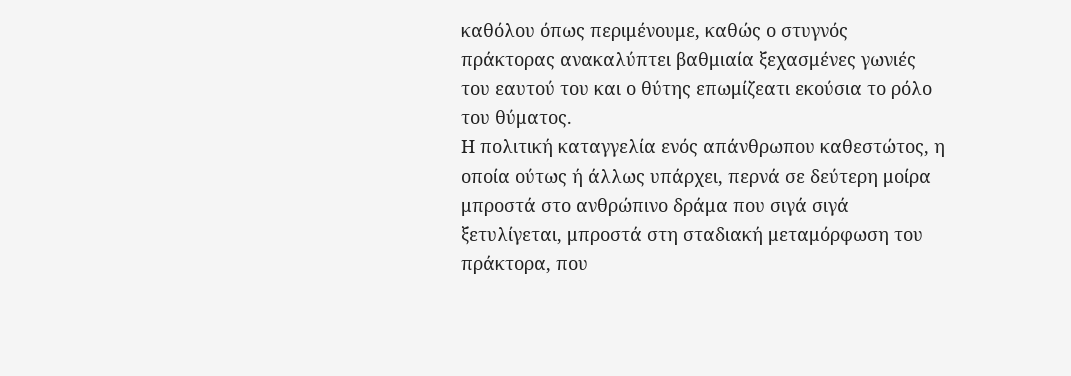καθόλου όπως περιμένουμε, καθώς ο στυγνός πράκτορας ανακαλύπτει βαθμιαία ξεχασμένες γωνιές του εαυτού του και ο θύτης επωμίζεατι εκούσια το ρόλο του θύματος.
Η πολιτική καταγγελία ενός απάνθρωπου καθεστώτος, η οποία ούτως ή άλλως υπάρχει, περνά σε δεύτερη μοίρα μπροστά στο ανθρώπινο δράμα που σιγά σιγά ξετυλίγεται, μπροστά στη σταδιακή μεταμόρφωση του πράκτορα, που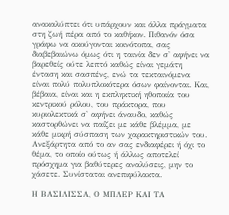ανακαλύπτει ότι υπάρχουν και άλλα πράγματα στη ζωή πέρα από το καθήκον. Πιθανόν όσα γράφω να ακούγονται κοινότοπα, σας διαβεβαιώνω όμως ότι η ταινία δεν σ' αφήνει να βαρεθείς ούτε λεπτό καθώς είναι γεμάτη ένταση και σασπένς, ενώ τα τεκταινόμενα είναι πολύ πολυπλοκότερα όσων φαίνονται. Και, βέβαια, είναι και η εκπληκτική ηθοποιία του κεντρικού ρόλου, του πράκτορα, που κυριολεκτικά σ' αφήνει άναυδο, καθώς καστορθώνει να παίζει με κάθε βλέμμα, με κάθε μικρή σύσπαση των χαρακτηριστικών του.
Ανεξάρτητα από το αν σας ενδιαφέρει ή όχι το θέμα, το οποίο ούτως ή άλλως αποτελεί πρόσχημα για βαθύτερες αναλύσεις, μην το χάσετε. Συνίσταται ανεπιφύλακτα.

Η ΒΑΣΙΛΙΣΣΑ, Ο ΜΠΛΕΡ ΚΑΙ ΤΑ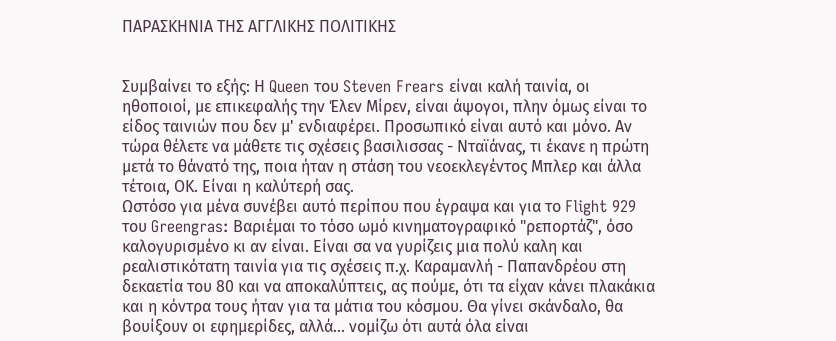ΠΑΡΑΣΚΗΝΙΑ ΤΗΣ ΑΓΓΛΙΚΗΣ ΠΟΛΙΤΙΚΗΣ


Συμβαίνει το εξής: Η Queen του Steven Frears είναι καλή ταινία, οι ηθοποιοί, με επικεφαλής την Έλεν Μίρεν, είναι άψογοι, πλην όμως είναι το είδος ταινιών που δεν μ' ενδιαφέρει. Προσωπικό είναι αυτό και μόνο. Αν τώρα θέλετε να μάθετε τις σχέσεις βασιλισσας - Νταϊάνας, τι έκανε η πρώτη μετά το θάνατό της, ποια ήταν η στάση του νεοεκλεγέντος Μπλερ και άλλα τέτοια, ΟΚ. Είναι η καλύτερή σας.
Ωστόσο για μένα συνέβει αυτό περίπου που έγραψα και για το Flight 929 του Greengras: Βαριέμαι το τόσο ωμό κινηματογραφικό "ρεπορτάζ", όσο καλογυρισμένο κι αν είναι. Είναι σα να γυρίζεις μια πολύ καλη και ρεαλιστικότατη ταινία για τις σχέσεις π.χ. Καραμανλή - Παπανδρέου στη δεκαετία του 80 και να αποκαλύπτεις, ας πούμε, ότι τα είχαν κάνει πλακάκια και η κόντρα τους ήταν για τα μάτια του κόσμου. Θα γίνει σκάνδαλο, θα βουίξουν οι εφημερίδες, αλλά... νομίζω ότι αυτά όλα είναι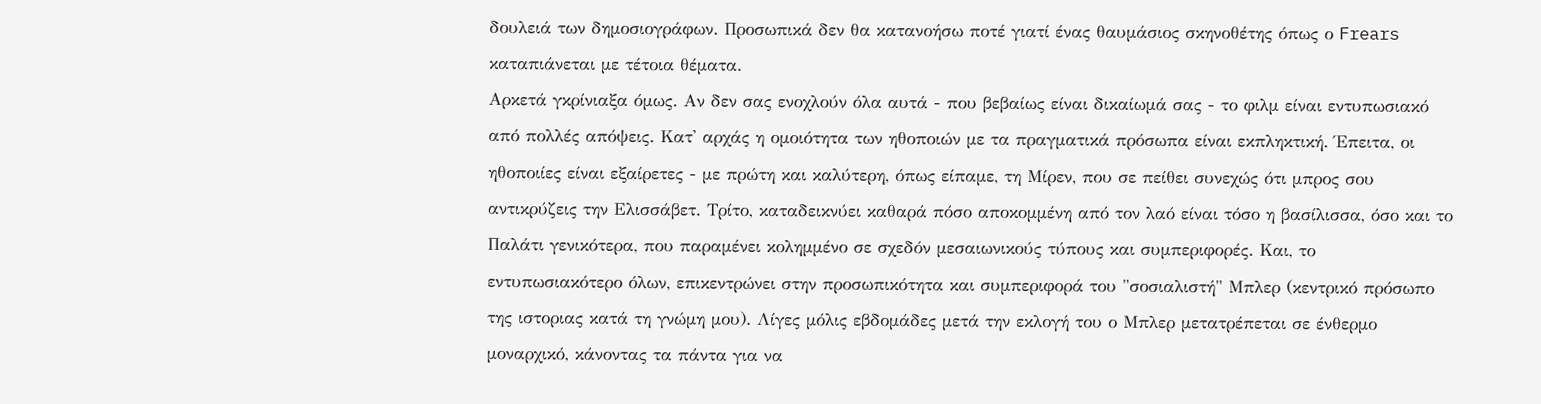δουλειά των δημοσιογράφων. Προσωπικά δεν θα κατανοήσω ποτέ γιατί ένας θαυμάσιος σκηνοθέτης όπως ο Frears καταπιάνεται με τέτοια θέματα.
Αρκετά γκρίνιαξα όμως. Αν δεν σας ενοχλούν όλα αυτά - που βεβαίως είναι δικαίωμά σας - το φιλμ είναι εντυπωσιακό από πολλές απόψεις. Κατ' αρχάς η ομοιότητα των ηθοποιών με τα πραγματικά πρόσωπα είναι εκπληκτική. Έπειτα, οι ηθοποιίες είναι εξαίρετες - με πρώτη και καλύτερη, όπως είπαμε, τη Μίρεν, που σε πείθει συνεχώς ότι μπρος σου αντικρύζεις την Ελισσάβετ. Τρίτο, καταδεικνύει καθαρά πόσο αποκομμένη από τον λαό είναι τόσο η βασίλισσα, όσο και το Παλάτι γενικότερα, που παραμένει κολημμένο σε σχεδόν μεσαιωνικούς τύπους και συμπεριφορές. Και, το εντυπωσιακότερο όλων, επικεντρώνει στην προσωπικότητα και συμπεριφορά του "σοσιαλιστή" Μπλερ (κεντρικό πρόσωπο της ιστοριας κατά τη γνώμη μου). Λίγες μόλις εβδομάδες μετά την εκλογή του ο Μπλερ μετατρέπεται σε ένθερμο μοναρχικό, κάνοντας τα πάντα για να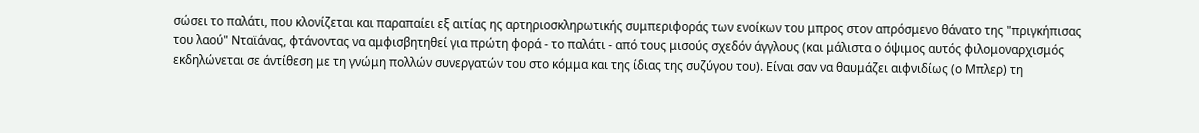σώσει το παλάτι, που κλονίζεται και παραπαίει εξ αιτίας ης αρτηριοσκληρωτικής συμπεριφοράς των ενοίκων του μπρος στον απρόσμενο θάνατο της "πριγκήπισας του λαού" Νταϊάνας, φτάνοντας να αμφισβητηθεί για πρώτη φορά - το παλάτι - από τους μισούς σχεδόν άγγλους (και μάλιστα ο όψιμος αυτός φιλομοναρχισμός εκδηλώνεται σε άντίθεση με τη γνώμη πολλών συνεργατών του στο κόμμα και της ίδιας της συζύγου του). Είναι σαν να θαυμάζει αιφνιδίως (ο Μπλερ) τη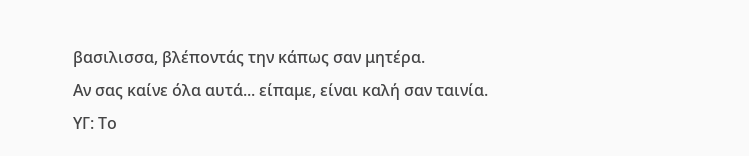βασιλισσα, βλέποντάς την κάπως σαν μητέρα.
Αν σας καίνε όλα αυτά... είπαμε, είναι καλή σαν ταινία.
ΥΓ: Το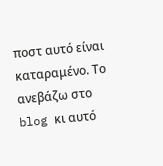ποστ αυτό είναι καταραμένο. Το ανεβάζω στο blog κι αυτό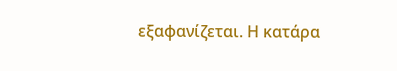εξαφανίζεται. Η κατάρα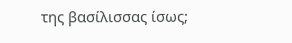της βασίλισσας ίσως;